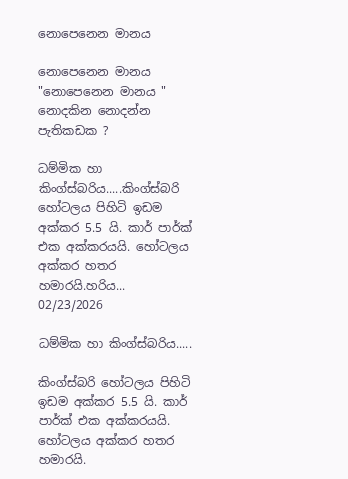නොපෙනෙන මානය

නොපෙනෙන මානය "නොපෙනෙන මානය "
නොදකින නොදන්න පැතිකඩක ?

ධම්මික හා කිංග්ස්බරිය.....කිංග්ස්බරි හෝටලය පිහිටි ඉඩම අක්කර 5.5 යි. කාර් පාර්ක් එක අක්කරයයි. හෝටලය අක්කර හතර හමාරයි.හරිය...
02/23/2026

ධම්මික හා කිංග්ස්බරිය.....

කිංග්ස්බරි හෝටලය පිහිටි ඉඩම අක්කර 5.5 යි. කාර් පාර්ක් එක අක්කරයයි. හෝටලය අක්කර හතර හමාරයි.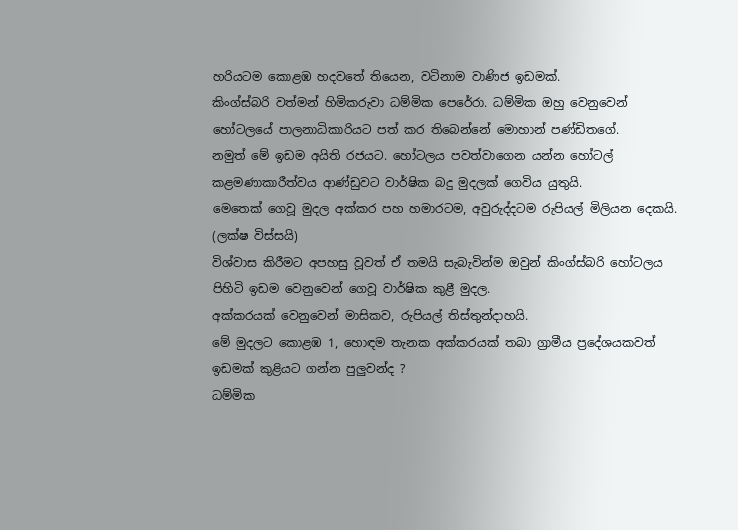හරියටම කොළඹ හදවතේ තියෙන, වටිනාම වාණිජ ඉඩමක්.
කිංග්ස්බරි වත්මන් හිමිකරුවා ධම්මික පෙරේරා. ධම්මික ඔහු වෙනුවෙන් හෝටලයේ පාලනාධිකාරියට පත් කර තිබෙන්නේ මොහාන් පණ්ඩිතගේ.
නමුත් මේ ඉඩම අයිති රජයට. හෝටලය පවත්වාගෙන යන්න හෝටල් කළමණාකාරීත්වය ආණ්ඩුවට වාර්ෂික බදු මුදලක් ගෙවිය යුතුයි.
මෙතෙක් ගෙවූ මුදල අක්කර පහ හමාරටම, අවුරුද්දටම රුපියල් මිලියන දෙකයි. (ලක්ෂ විස්සයි)
විශ්වාස කිරීමට අපහසු වූවත් ඒ තමයි සැබැවින්ම ඔවුන් කිංග්ස්බරි හෝටලය පිහිටි ඉඩම වෙනුවෙන් ගෙවූ වාර්ෂික කුළී මුදල.
අක්කරයක් වෙනුවෙන් මාසිකව, රුපියල් තිස්තුන්දාහයි.
මේ මුදලට කොළඹ 1, හොඳම තැනක අක්කරයක් තබා ග්‍රාමීය ප්‍රදේශයකවත් ඉඩමක් කුළියට ගන්න පුලුවන්ද ?
ධම්මික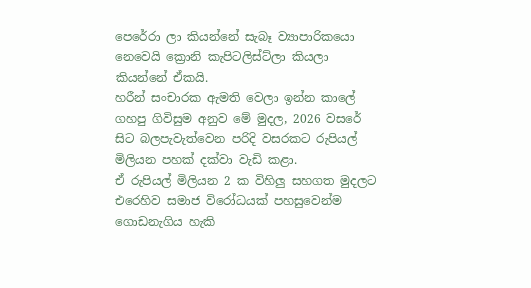පෙරේරා ලා කියන්නේ සැබෑ ව්‍යාපාරිකයො නෙවෙයි ක්‍රොනි කැපිටලිස්ට්ලා කියලා කියන්නේ ඒකයි.
හරීන් සංචාරක ඇමති වෙලා ඉන්න කාලේ ගහපු ගිවිසුම අනුව මේ මුදල, 2026 වසරේ සිට බලපැවැත්වෙන පරිදි වසරකට රුපියල් මිලියන පහක් දක්වා වැඩි කළා.
ඒ රුපියල් මිලියන 2 ක විහිලු සහගත මුදලට එරෙහිව සමාජ විරෝධයක් පහසුවෙන්ම ගොඩනැගිය හැකි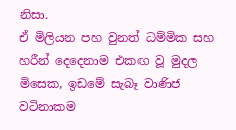නිසා.
ඒ මිලියන පහ වුනත් ධම්මික සහ හරීන් දෙදෙනාම එකඟ වූ මුදල මිසෙක, ඉඩමේ සැබෑ වාණිජ වටිනාකම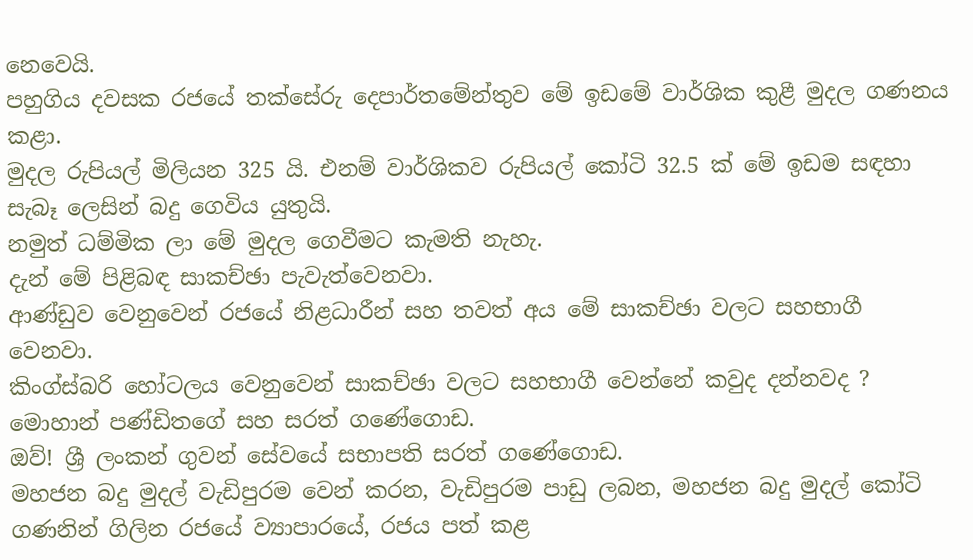නෙවෙයි.
පහුගිය දවසක රජයේ තක්සේරු දෙපාර්තමේන්තුව මේ ඉඩමේ වාර්ශික කුළී මුදල ගණනය කළා.
මුදල රුපියල් මිලියන 325 යි. එනම් වාර්ශිකව රුපියල් කෝටි 32.5 ක් මේ ඉඩම සඳහා සැබෑ ලෙසින් බදු ගෙවිය යුතුයි.
නමුත් ධම්මික ලා මේ මුදල ගෙවීමට කැමති නැහැ.
දැන් මේ පිළිබඳ සාකච්ඡා පැවැත්වෙනවා.
ආණ්ඩුව වෙනුවෙන් රජයේ නිළධාරීන් සහ තවත් අය මේ සාකච්ඡා වලට සහභාගී වෙනවා.
කිංග්ස්බරි හෝටලය වෙනුවෙන් සාකච්ඡා වලට සහභාගී වෙන්නේ කවුද දන්නවද ?
මොහාන් පණ්ඩිතගේ සහ සරත් ගණේගොඩ.
ඔව්! ශ්‍රී ලංකන් ගුවන් සේවයේ සභාපති සරත් ගණේගොඩ.
මහජන බදු මුදල් වැඩිපුරම වෙන් කරන, වැඩිපුරම පාඩු ලබන, මහජන බදු මුදල් කෝටි ගණනින් ගිලින රජයේ ව්‍යාපාරයේ, රජය පත් කළ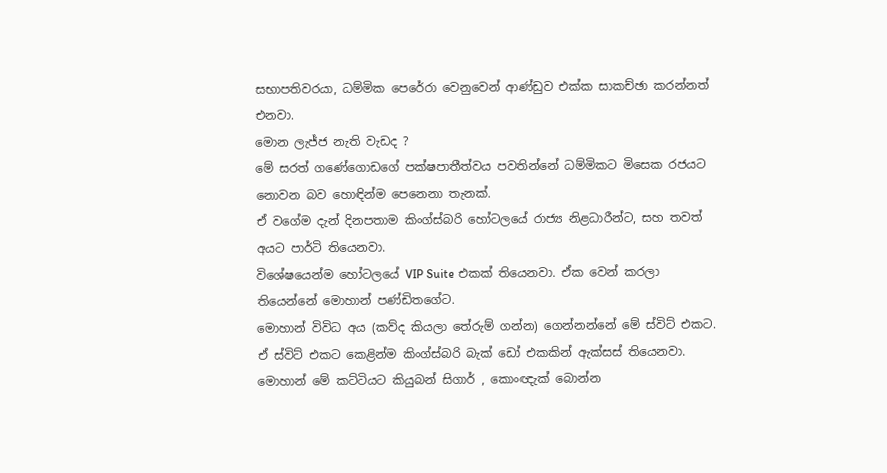සභාපතිවරයා, ධම්මික පෙරේරා වෙනුවෙන් ආණ්ඩුව එක්ක සාකච්ඡා කරන්නත් එනවා.
මොන ලැජ්ජ නැති වැඩද ?
මේ සරත් ගණේගොඩගේ පක්ෂපාතීත්වය පවතින්නේ ධම්මිකට මිසෙක රජයට නොවන බව හොඳින්ම පෙනෙනා තැනක්.
ඒ වගේම දැන් දිනපතාම කිංග්ස්බරි හෝටලයේ රාජ්‍ය නිළධාරීන්ට, සහ තවත් අයට පාර්ටි තියෙනවා.
විශේෂයෙන්ම හෝටලයේ VIP Suite එකක් තියෙනවා. ඒක වෙන් කරලා තියෙන්නේ මොහාන් පණ්ඩිතගේට.
මොහාන් විවිධ අය (කව්ද කියලා තේරුම් ගන්න) ගෙන්නන්නේ මේ ස්විට් එකට.
ඒ ස්විට් එකට කෙළින්ම කිංග්ස්බරි බැක් ඩෝ එකකින් ඇක්සස් තියෙනවා.
මොහාන් මේ කට්ටියට කියුබන් සිගාර් , කොංඥැක් බොන්න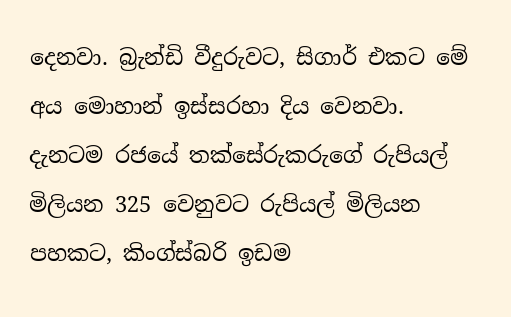දෙනවා. බ්‍රැන්ඩි වීදුරුවට, සිගාර් එකට මේ අය මොහාන් ඉස්සරහා දිය වෙනවා.
දැනටම රජයේ තක්සේරුකරුගේ රුපියල් මිලියන 325 වෙනුවට රුපියල් මිලියන පහකට, කිංග්ස්බරි ඉඩම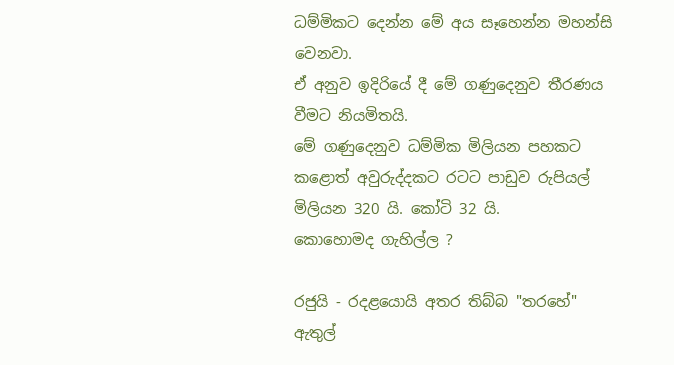ධම්මිකට දෙන්න මේ අය සෑහෙන්න මහන්සි වෙනවා.
ඒ අනුව ඉදිරියේ දී මේ ගණුදෙනුව තීරණය වීමට නියමිතයි.
මේ ගණුදෙනුව ධම්මික මිලියන පහකට කළොත් අවුරුද්දකට රටට පාඩුව රුපියල් මිලියන 320 යි. කෝටි 32 යි.
කොහොමද ගැහිල්ල ?

රජුයි - රදළයොයි අතර තිබ්බ "තරහේ" ඇතුල්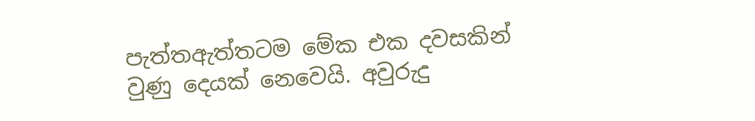පැත්තඇත්තටම මේක එක දවසකින් වුණු දෙයක් නෙවෙයි. අවුරුදු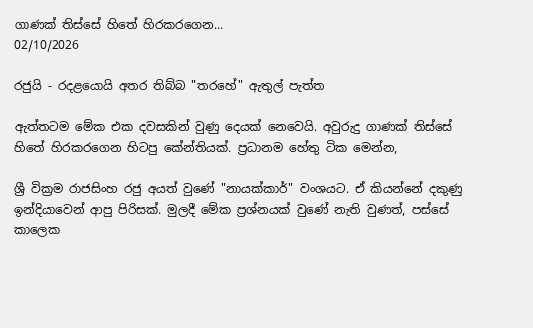ගාණක් තිස්සේ හිතේ හිරකරගෙන...
02/10/2026

රජුයි - රදළයොයි අතර තිබ්බ "තරහේ" ඇතුල් පැත්ත

ඇත්තටම මේක එක දවසකින් වුණු දෙයක් නෙවෙයි. අවුරුදු ගාණක් තිස්සේ හිතේ හිරකරගෙන හිටපු කේන්තියක්. ප්‍රධානම හේතු ටික මෙන්න,

ශ්‍රී වික්‍රම රාජසිංහ රජු අයත් වුණේ "නායක්කාර්" වංශයට. ඒ කියන්නේ දකුණු ඉන්දියාවෙන් ආපු පිරිසක්. මුලදී මේක ප්‍රශ්නයක් වුණේ නැති වුණත්, පස්සේ කාලෙක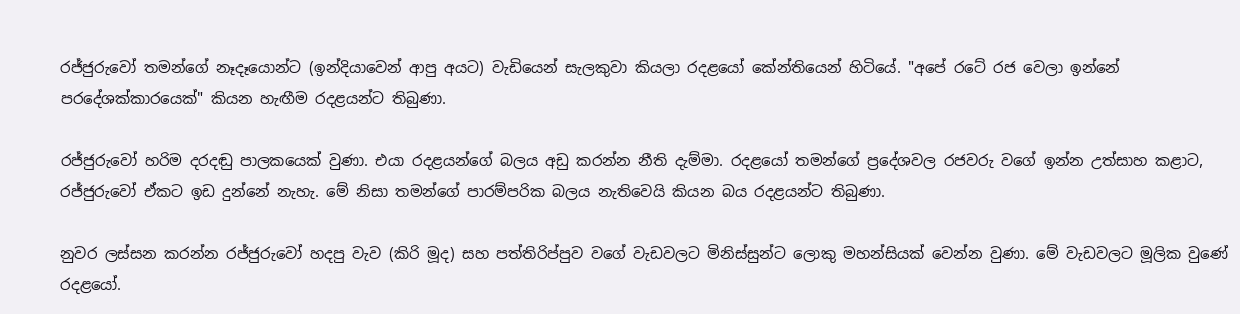රජ්ජුරුවෝ තමන්ගේ නෑදෑයොන්ට (ඉන්දියාවෙන් ආපු අයට) වැඩියෙන් සැලකුවා කියලා රදළයෝ කේන්තියෙන් හිටියේ. "අපේ රටේ රජ වෙලා ඉන්නේ පරදේශක්කාරයෙක්" කියන හැඟීම රදළයන්ට තිබුණා.

රජ්ජුරුවෝ හරිම දරදඬු පාලකයෙක් වුණා. එයා රදළයන්ගේ බලය අඩු කරන්න නීති දැම්මා. රදළයෝ තමන්ගේ ප්‍රදේශවල රජවරු වගේ ඉන්න උත්සාහ කළාට, රජ්ජුරුවෝ ඒකට ඉඩ දුන්නේ නැහැ. මේ නිසා තමන්ගේ පාරම්පරික බලය නැතිවෙයි කියන බය රදළයන්ට තිබුණා.

නුවර ලස්සන කරන්න රජ්ජුරුවෝ හදපු වැව (කිරි මූද) සහ පත්තිරිප්පුව වගේ වැඩවලට මිනිස්සුන්ට ලොකු මහන්සියක් වෙන්න වුණා. මේ වැඩවලට මූලික වුණේ රදළයෝ.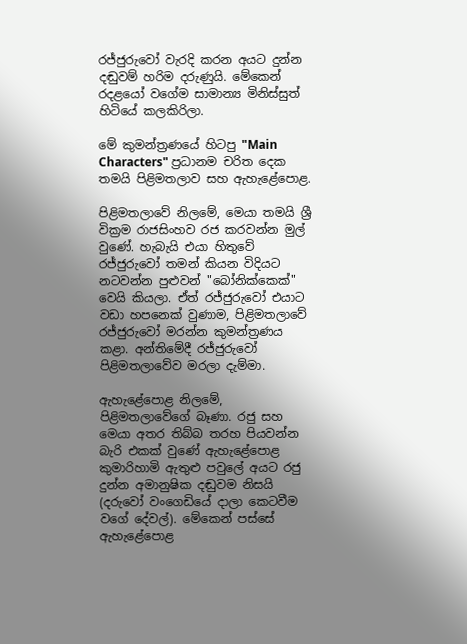රජ්ජුරුවෝ වැරදි කරන අයට දුන්න දඬුවම් හරිම දරුණුයි. මේකෙන් රදළයෝ වගේම සාමාන්‍ය මිනිස්සුත් හිටියේ කලකිරිලා.

මේ කුමන්ත්‍රණයේ හිටපු "Main Characters" ප්‍රධානම චරිත දෙක තමයි පිළිමතලාව සහ ඇහැළේපොළ.

පිළිමතලාවේ නිලමේ, මෙයා තමයි ශ්‍රී වික්‍රම රාජසිංහව රජ කරවන්න මුල් වුණේ. හැබැයි එයා හිතුවේ රජ්ජුරුවෝ තමන් කියන විදියට නටවන්න පුළුවන් "බෝනික්කෙක්" වෙයි කියලා. ඒත් රජ්ජුරුවෝ එයාට වඩා හපනෙක් වුණාම, පිළිමතලාවේ රජ්ජුරුවෝ මරන්න කුමන්ත්‍රණය කළා. අන්තිමේදී රජ්ජුරුවෝ පිළිමතලාවේව මරලා දැම්මා.

ඇහැළේපොළ නිලමේ, පිළිමතලාවේගේ බෑණා. රජු සහ මෙයා අතර තිබ්බ තරහ පියවන්න බැරි එකක් වුණේ ඇහැළේපොළ කුමාරිහාමි ඇතුළු පවුලේ අයට රජු දුන්න අමානුෂික දඬුවම නිසයි (දරුවෝ වංගෙඩියේ දාලා කෙටවීම වගේ දේවල්). මේකෙන් පස්සේ ඇහැළේපොළ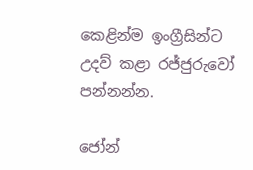කෙළින්ම ඉංග්‍රීසින්ට උදව් කළා රජ්ජුරුවෝ පන්නන්න.

ජෝන්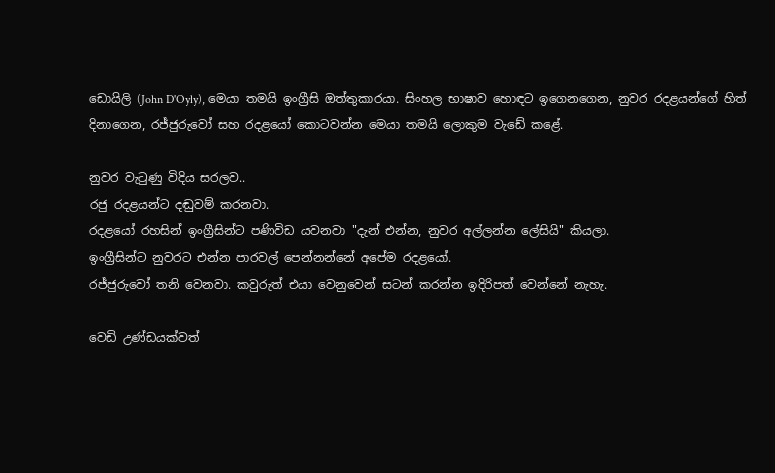ඩොයිලි (John D'Oyly), මෙයා තමයි ඉංග්‍රීසි ඔත්තුකාරයා. සිංහල භාෂාව හොඳට ඉගෙනගෙන, නුවර රදළයන්ගේ හිත් දිනාගෙන, රජ්ජුරුවෝ සහ රදළයෝ කොටවන්න මෙයා තමයි ලොකුම වැඩේ කළේ.

නුවර වැටුණු විදිය සරලව..
රජු රදළයන්ට දඬුවම් කරනවා.
රදළයෝ රහසින් ඉංග්‍රීසින්ට පණිවිඩ යවනවා "දැන් එන්න, නුවර අල්ලන්න ලේසියි" කියලා.
ඉංග්‍රීසින්ට නුවරට එන්න පාරවල් පෙන්නන්නේ අපේම රදළයෝ.
රජ්ජුරුවෝ තනි වෙනවා. කවුරුත් එයා වෙනුවෙන් සටන් කරන්න ඉදිරිපත් වෙන්නේ නැහැ.

වෙඩි උණ්ඩයක්වත්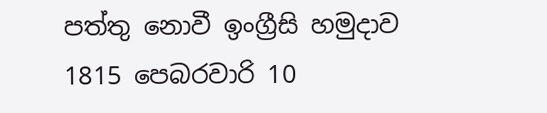පත්තු නොවී ඉංග්‍රීසි හමුදාව 1815 පෙබරවාරි 10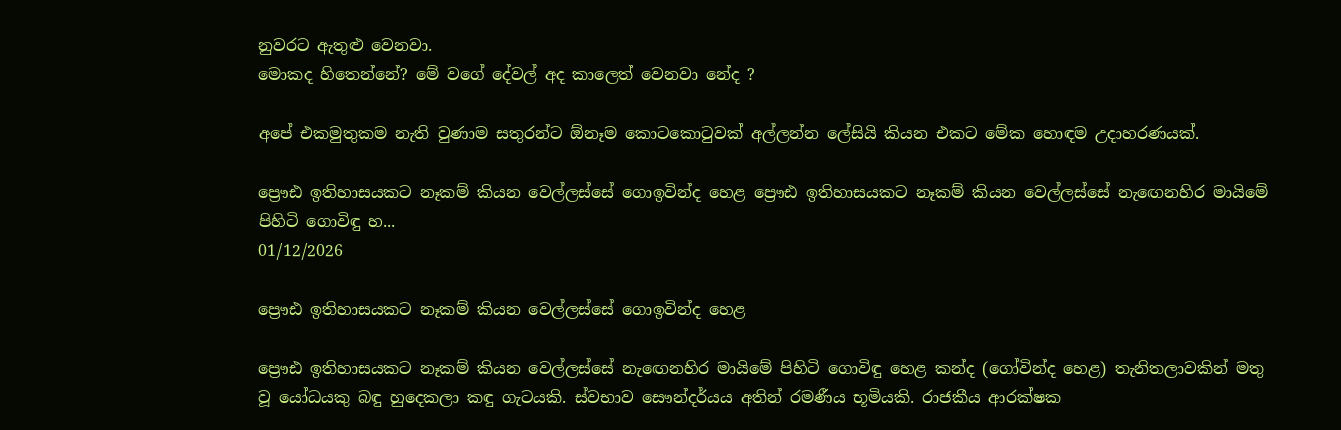නුවරට ඇතුළු වෙනවා.
මොකද හිතෙන්නේ? මේ වගේ දේවල් අද කාලෙත් වෙනවා නේද ?

අපේ එකමුතුකම නැති වුණාම සතුරන්ට ඕනෑම කොටකොටුවක් අල්ලන්න ලේසියි කියන එකට මේක හොඳම උදාහරණයක්.

ප්‍රෞඪ ඉතිහාසයකට නෑකම් කියන වෙල්ලස්සේ ගොඉවින්ද හෙළ ප්‍රෞඪ ඉතිහාසයකට නෑකම් කියන වෙල්ලස්සේ නැඟෙනහිර මායිමේ පිහිටි ගොවිඳු හ...
01/12/2026

ප්‍රෞඪ ඉතිහාසයකට නෑකම් කියන වෙල්ලස්සේ ගොඉවින්ද හෙළ

ප්‍රෞඪ ඉතිහාසයකට නෑකම් කියන වෙල්ලස්සේ නැඟෙනහිර මායිමේ පිහිටි ගොවිඳු හෙළ කන්ද (ගෝවින්ද හෙළ) තැනිතලාවකින් මතු වූ යෝධයකු බඳු හුදෙකලා කඳු ගැටයකි. ස්වභාව සෞන්දර්යය අතින් රමණීය භූමියකි. රාජකීය ආරක්ෂක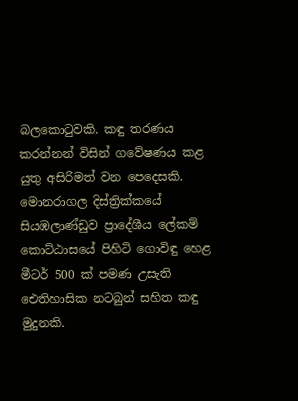බලකොටුවකි. කඳු තරණය කරන්නන් විසින් ගවේෂණය කළ යුතු අසිරිමත් වන පෙදෙසකි. මොනරාගල දිස්ත්‍රික්කයේ සියඹලාණ්ඩුව ප්‍රාදේශීය ලේකම් කොට්ඨාසයේ පිහිටි ගොවිඳු හෙළ මීටර් 500 ක් පමණ උසැති ඓතිහාසික නටබුන් සහිත කඳු මුදුනකි.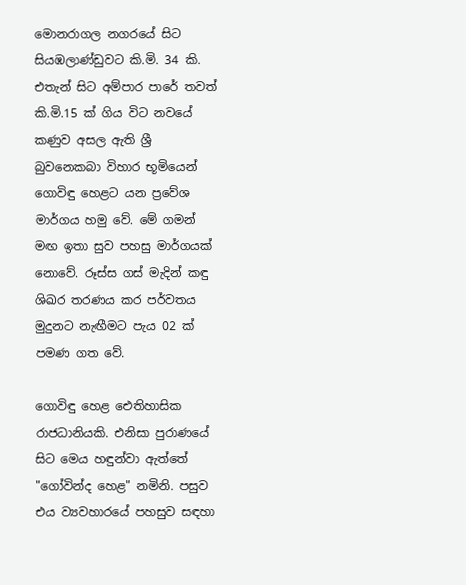මොනරාගල නගරයේ සිට සියඹලාණ්ඩුවට කි.මි. 34 කි. එතැන් සිට අම්පාර පාරේ තවත් කි.මි.15 ක් ගිය විට නවයේ කණුව අසල ඇති ශ්‍රී බුවනෙකබා විහාර භූමියෙන් ගොවිඳු හෙළට යන ප්‍රවේශ මාර්ගය හමු වේ. මේ ගමන් මඟ ඉතා සුව පහසු මාර්ගයක් නොවේ. රූස්ස ගස් මැදින් කඳු ශිඛර තරණය කර පර්වතය මුදුනට නැඟීමට පැය 02 ක් පමණ ගත වේ.

ගොවිඳු හෙළ ඓතිහාසික රාජධානියකි. එනිසා පුරාණයේ සිට මෙය හඳුන්වා ඇත්තේ "ගෝවින්ද හෙළ" නමිනි. පසුව එය ව්‍යවහාරයේ පහසුව සඳහා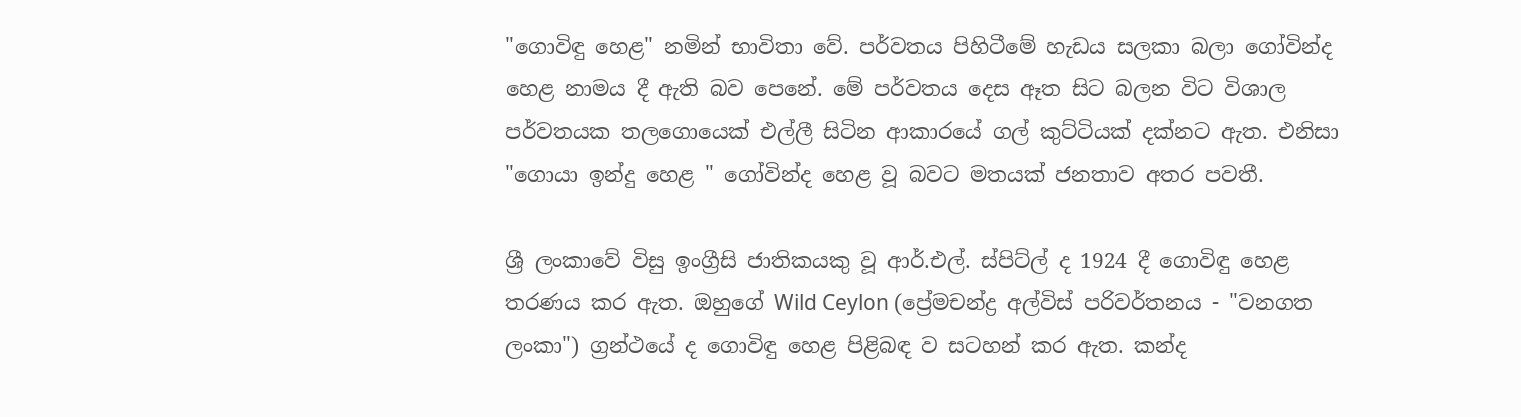"ගොවිඳු හෙළ" නමින් භාවිතා වේ. පර්වතය පිහිටීමේ හැඩය සලකා බලා ගෝවින්ද හෙළ නාමය දී ඇති බව පෙනේ. මේ පර්වතය දෙස ඈත සිට බලන විට විශාල පර්වතයක තලගොයෙක් එල්ලී සිටින ආකාරයේ ගල් කුට්ටියක් දක්නට ඇත. එනිසා "ගොයා ඉන්දු හෙළ " ගෝවින්ද හෙළ වූ බවට මතයක් ජනතාව අතර පවතී.

ශ්‍රී ලංකාවේ විසු ඉංග්‍රීසි ජාතිකයකු වූ ආර්.එල්. ස්පිට්ල් ද 1924 දී ගොවිඳු හෙළ තරණය කර ඇත. ඔහුගේ Wild Ceylon (ප්‍රේමචන්ද්‍ර අල්විස් පරිවර්තනය - "වනගත ලංකා") ග්‍රන්ථයේ ද ගොවිඳු හෙළ පිළිබඳ ව සටහන් කර ඇත. කන්ද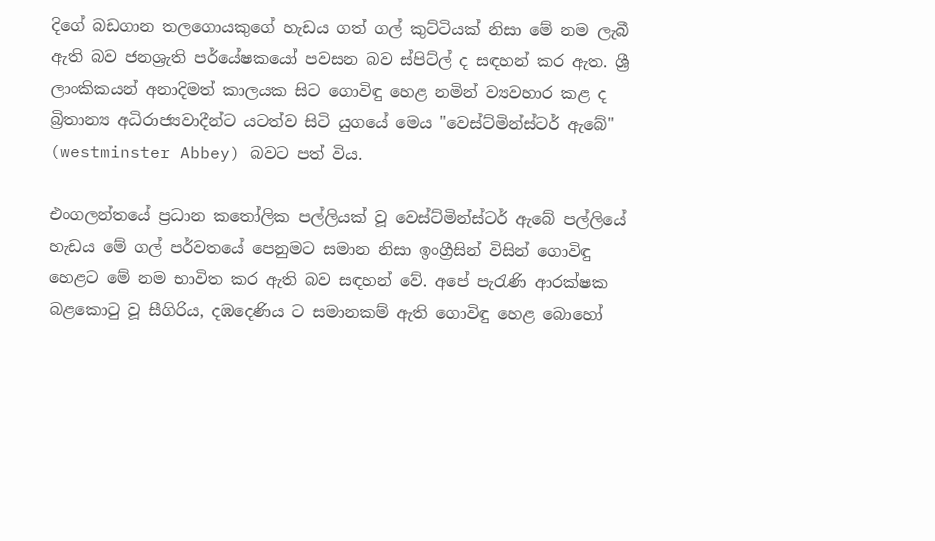දිගේ බඩගාන තලගොයකුගේ හැඩය ගත් ගල් කුට්ටියක් නිසා මේ නම ලැබී ඇති බව ජනශ්‍රැති පර්යේෂකයෝ පවසන බව ස්පිට්ල් ද සඳහන් කර ඇත. ශ්‍රී ලාංකිකයන් අනාදිමත් කාලයක සිට ගොවිඳු හෙළ නමින් ව්‍යවහාර කළ ද බ්‍රිතාන්‍ය අධිරාජ්‍යවාදීන්ට යටත්ව සිටි යුගයේ මෙය "වෙස්ට්මින්ස්ටර් ඇබේ" (westminster Abbey) බවට පත් විය.

එංගලන්තයේ ප්‍රධාන කතෝලික පල්ලියක් වූ වෙස්ට්මින්ස්ටර් ඇබේ පල්ලියේ හැඩය මේ ගල් පර්වතයේ පෙනුමට සමාන නිසා ඉංග්‍රීසින් විසින් ගොවිඳු හෙළට මේ නම භාවිත කර ඇති බව සඳහන් වේ. අපේ පැරැණි ආරක්ෂක බළකොටු වූ සීගිරිය, දඹදෙණිය ට සමානකම් ඇති ගොවිඳු හෙළ බොහෝ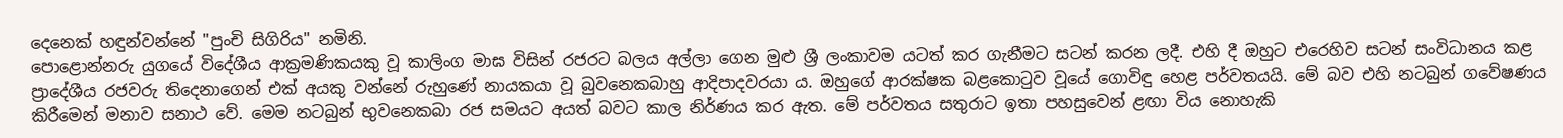දෙනෙක් හඳුන්වන්නේ "පුංචි සිගිරිය" නමිනි.
පොළොන්නරු යුගයේ විදේශීය ආක්‍රමණිකයකු වූ කාලිංග මාඝ විසින් රජරට බලය අල්ලා ගෙන මුළු ශ්‍රී ලංකාවම යටත් කර ගැනීමට සටන් කරන ලදී. එහි දී ඔහුට එරෙහිව සටන් සංවිධානය කළ ප්‍රාදේශීය රජවරු තිදෙනාගෙන් එක් අයකු වන්නේ රුහුණේ නායකයා වූ බුවනෙකබාහු ආදිපාදවරයා ය. ඔහුගේ ආරක්ෂක බළකොටුව වූයේ ගොවිඳු හෙළ පර්වතයයි. මේ බව එහි නටබුන් ගවේෂණය කිරීමෙන් මනාව සනාථ වේ. මෙම නටබුන් භුවනෙකබා රජ සමයට අයත් බවට කාල නිර්ණය කර ඇත. මේ පර්වතය සතුරාට ඉතා පහසුවෙන් ළඟා විය නොහැකි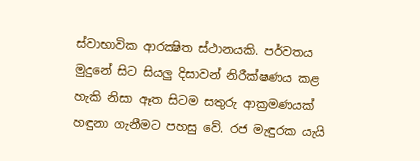ස්වාභාවික ආරක්‍ෂිත ස්ථානයකි. පර්වතය මුදුනේ සිට සියලු දිසාවන් නිරීක්ෂණය කළ හැකි නිසා ඈත සිටම සතුරු ආක්‍රමණයක් හඳුනා ගැනීමට පහසු වේ. රජ මැඳුරක යැයි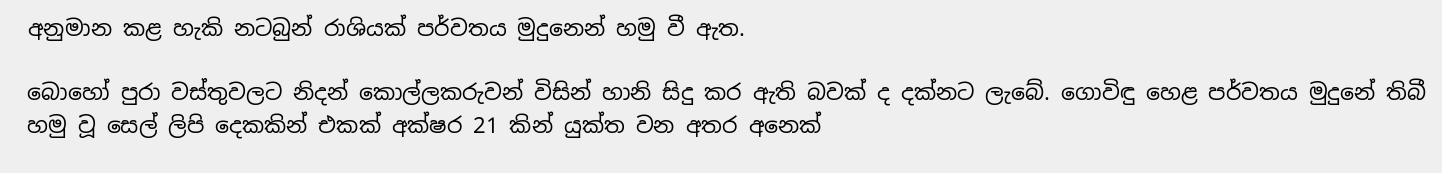අනුමාන කළ හැකි නටබුන් රාශියක් පර්වතය මුදුනෙන් හමු වී ඇත.

බොහෝ පුරා වස්තුවලට නිදන් කොල්ලකරුවන් විසින් හානි සිදු කර ඇති බවක් ද දක්නට ලැබේ. ගොවිඳු හෙළ පර්වතය මුදුනේ තිබී හමු වූ සෙල් ලිපි දෙකකින් එකක් අක්ෂර 21 කින් යුක්ත වන අතර අනෙක්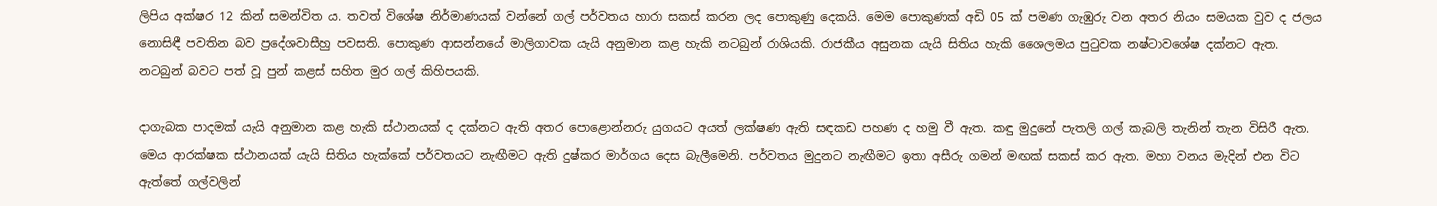ලිපිය අක්ෂර 12 කින් සමන්විත ය. තවත් විශේෂ නිර්මාණයක් වන්නේ ගල් පර්වතය හාරා සකස් කරන ලද පොකුණු දෙකයි. මෙම පොකුණක් අඩි 05 ක් පමණ ගැඹුරු වන අතර නියං සමයක වුව ද ජලය නොසිඳී පවතින බව ප්‍රදේශවාසීහු පවසති. පොකුණ ආසන්නයේ මාලිගාවක යැයි අනුමාන කළ හැකි නටබුන් රාශියකි. රාජකීය අසුනක යැයි සිතිය හැකි ශෛලමය පුටුවක නෂ්ටාවශේෂ දක්නට ඇත. නටබුන් බවට පත් වූ පුන් කළස් සහිත මුර ගල් කිහිපයකි.

දාගැබක පාදමක් යැයි අනුමාන කළ හැකි ස්ථානයක් ද දක්නට ඇති අතර පොළොන්නරු යුගයට අයත් ලක්ෂණ ඇති සඳකඩ පහණ ද හමු වී ඇත. කඳු මුදුනේ පැතලි ගල් කැබලි තැනින් තැන විසිරී ඇත. මෙය ආරක්ෂක ස්ථානයක් යැයි සිතිය හැක්කේ පර්වතයට නැඟීමට ඇති දුෂ්කර මාර්ගය දෙස බැලීමෙනි. පර්වතය මුදුනට නැඟීමට ඉතා අසීරු ගමන් මඟක් සකස් කර ඇත. මහා වනය මැදින් එන විට ඇත්තේ ගල්වලින්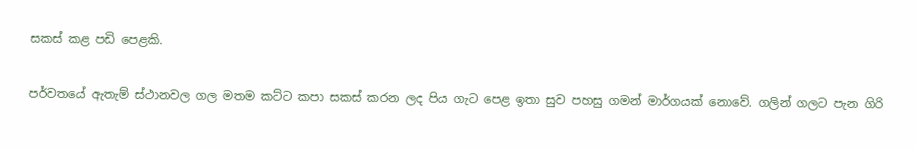සකස් කළ පඩි පෙළකි.

පර්වතයේ ඇතැම් ස්ථානවල ගල මතම කට්ට කපා සකස් කරන ලද පිය ගැට පෙළ ඉතා සුව පහසු ගමන් මාර්ගයක් නොවේ. ගලින් ගලට පැන ගිරි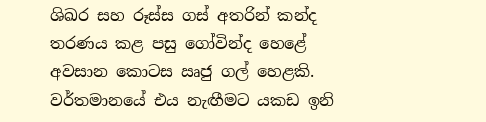ශිඛර සහ රූස්ස ගස් අතරින් කන්ද තරණය කළ පසු ගෝවින්ද හෙළේ අවසාන කොටස ඍජු ගල් හෙළකි. වර්තමානයේ එය නැඟීමට යකඩ ඉනි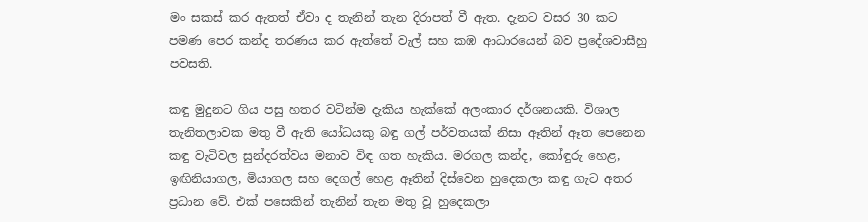මං සකස් කර ඇතත් ඒවා ද තැනින් තැන දිරාපත් වී ඇත. දැනට වසර 30 කට පමණ පෙර කන්ද තරණය කර ඇත්තේ වැල් සහ කඹ ආධාරයෙන් බව ප්‍රදේශවාසීහු පවසති.

කඳු මුදුනට ගිය පසු හතර වටින්ම දැකිය හැක්කේ අලංකාර දර්ශනයකි. විශාල තැනිතලාවක මතු වී ඇති යෝධයකු බඳු ගල් පර්වතයක් නිසා ඈතින් ඈත පෙනෙන කඳු වැටිවල සුන්දරත්වය මනාව විඳ ගත හැකිය. මරගල කන්ද, කෝඳුරු හෙළ, ඉඟිනියාගල, මියාගල සහ දෙගල් හෙළ ඈතින් දිස්වෙන හුදෙකලා කඳු ගැට අතර ප්‍රධාන වේ. එක් පසෙකින් තැනින් තැන මතු වූ හුදෙකලා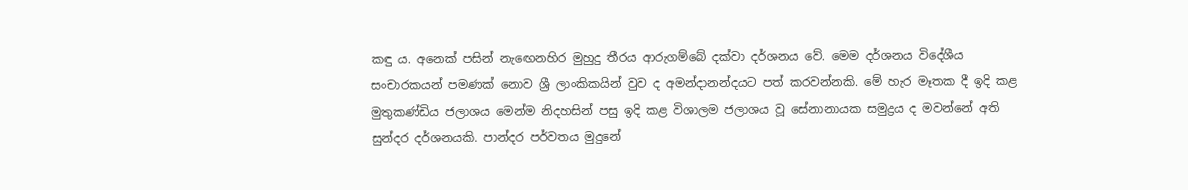කඳු ය. අනෙක් පසින් නැඟෙනහිර මුහුදු තීරය ආරුගම්බේ දක්වා දර්ශනය වේ. මෙම දර්ශනය විදේශීය සංචාරකයන් පමණක් නොව ශ්‍රී ලාංකිකයින් වුව ද අමන්දානන්දයට පත් කරවන්නකි. මේ හැර මෑතක දී ඉදි කළ මුතුකණ්ඩිය ජලාශය මෙන්ම නිදහසින් පසු ඉදි කළ විශාලම ජලාශය වූ සේනානායක සමුද්‍රය ද මවන්නේ අති සුන්දර දර්ශනයකි. පාන්දර පර්වතය මුදුනේ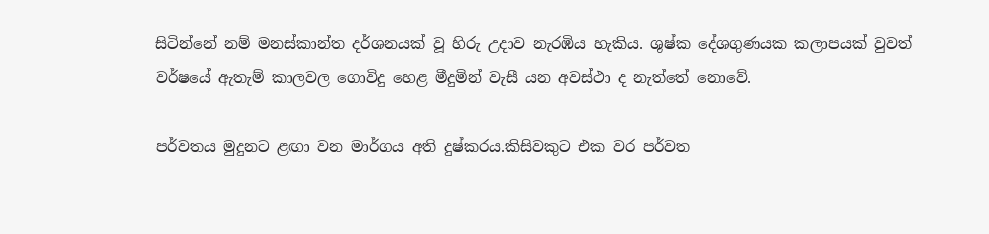සිටින්නේ නම් මනස්කාන්ත දර්ශනයක් වූ හිරු උදාව නැරඹිය හැකිය. ශුෂ්ක දේශගුණයක කලාපයක් වුවත් වර්ෂයේ ඇතැම් කාලවල ගොවිදු හෙළ මීදුමින් වැසී යන අවස්ථා ද නැත්තේ නොවේ.

පර්වතය මුදුනට ළඟා වන මාර්ගය අති දුෂ්කරය.කිසිවකුට එක වර පර්වත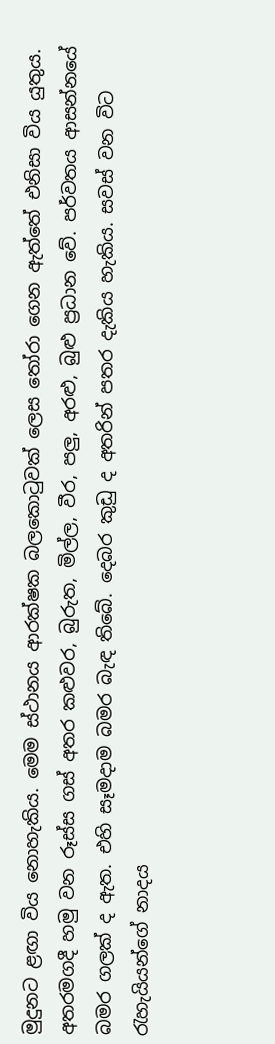මුදුනට ළඟා විය නොහැකිය. මෙම ස්ථානය ආරක්ෂක බලකොටුවක් ලෙස තෝරා ගෙන ඇත්තේ එනිසා විය යුතුය. අතරමගදී හමු වන රූස්ස ගස් අතර කළුවර, බුරුත, මිල්ල, වීර, පලු, අරළු, බුළු ප්‍රධාන වේ. පර්වතය ආසන්නයේ බමර ගලක් ද ඇත. එහි සෑමදාම බමර බැඳ තිබේ. දෙබර කුඩු ද අතරින් පතර දැකිය හැකිය. සවස් වන විට රැහැයියන්ගේ නාදය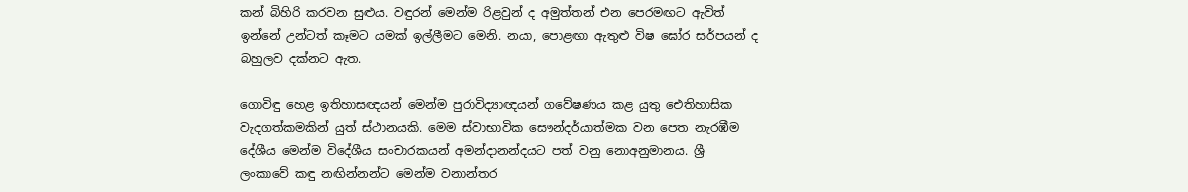කන් බිහිරි කරවන සුළුය. වඳුරන් මෙන්ම රිළවුන් ද අමුත්තන් එන පෙරමඟට ඇවිත් ඉන්නේ උන්ටත් කෑමට යමක් ඉල්ලීමට මෙනි. නයා, පොළඟා ඇතුළු විෂ ඝෝර සර්පයන් ද බහුලව දක්නට ඇත.

ගොවිඳු හෙළ ඉතිහාසඥයන් මෙන්ම පුරාවිද්‍යාඥයන් ගවේෂණය කළ යුතු ඓතිහාසික වැදගත්කමකින් යුත් ස්ථානයකි. මෙම ස්වාභාවික සෞන්දර්යාත්මක වන පෙත නැරඹීම දේශීය මෙන්ම විදේශීය සංචාරකයන් අමන්දානන්දයට පත් වනු නොඅනුමානය. ශ්‍රී ලංකාවේ කඳු නඟින්නන්ට මෙන්ම වනාන්තර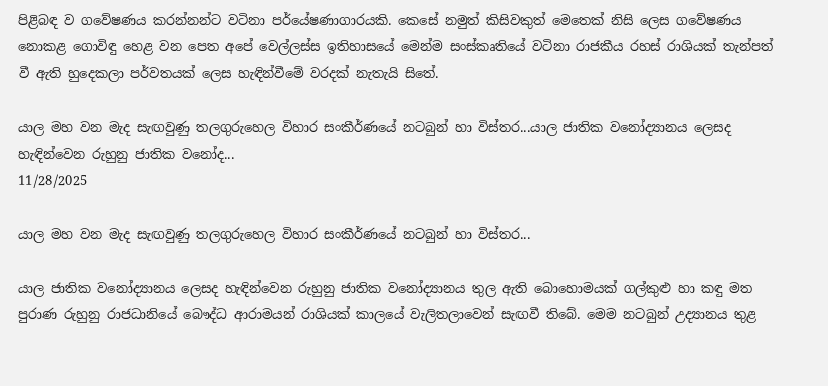පිළිබඳ ව ගවේෂණය කරන්නන්ට වටිනා පර්යේෂණාගාරයකි. කෙසේ නමුත් කිසිවකුත් මෙතෙක් නිසි ලෙස ගවේෂණය නොකළ ගොවිඳු හෙළ වන පෙත අපේ වෙල්ලස්ස ඉතිහාසයේ මෙන්ම සංස්කෘතියේ වටිනා රාජකීය රහස් රාශියක් තැන්පත් වී ඇති හුදෙකලා පර්වතයක් ලෙස හැඳින්වීමේ වරදක් නැතැයි සිතේ.

යාල මහ වන මැද සැඟවුණු තලගුරුහෙල විහාර සංකීර්ණයේ නටබුන් හා විස්තර...යාල ජාතික වනෝද්‍යානය ලෙසද හැඳින්වෙන රුහුනු ජාතික වනෝද...
11/28/2025

යාල මහ වන මැද සැඟවුණු තලගුරුහෙල විහාර සංකීර්ණයේ නටබුන් හා විස්තර...

යාල ජාතික වනෝද්‍යානය ලෙසද හැඳින්වෙන රුහුනු ජාතික වනෝද්‍යානය තුල ඇති බොහොමයක් ගල්කුළු හා කඳු මත පුරාණ රුහුනු රාජධානියේ බෞද්ධ ආරාමයන් රාශියක් කාලයේ වැලිතලාවෙන් සැඟවී තිබේ. මෙම නටබුන් උද්‍යානය තුළ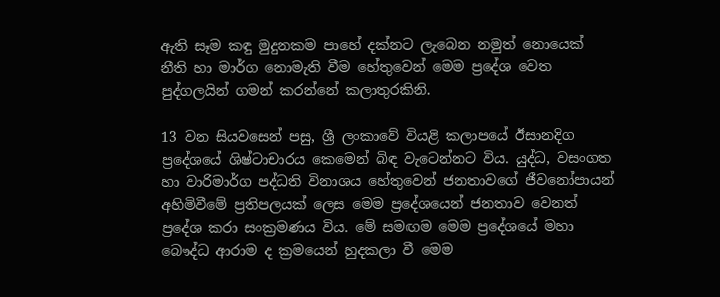ඇති සෑම කඳු මුදුනකම පාහේ දක්නට ලැබෙන නමුත් නොයෙක් නීති හා මාර්ග නොමැති වීම හේතුවෙන් මෙම ප්‍රදේශ වෙත පුද්ගලයින් ගමන් කරන්නේ කලාතුරකිනි.

13 වන සියවසෙන් පසු, ශ්‍රී ලංකාවේ වියළි කලාපයේ ඊසානදිග ප්‍රදේශයේ ශිෂ්ටාචාරය කෙමෙන් බිඳ වැටෙන්නට විය. යුද්ධ, වසංගත හා වාරිමාර්ග පද්ධති විනාශය හේතුවෙන් ජනතාවගේ ජීවනෝපායන් අහිමිවීමේ ප්‍රතිපලයක් ලෙස මෙම ප්‍රදේශයෙන් ජනතාව වෙනත් ප්‍රදේශ කරා සංක්‍රමණය විය. මේ සමඟම මෙම ප්‍රදේශයේ මහා බෞද්ධ ආරාම ද ක්‍රමයෙන් හුදකලා වී මෙම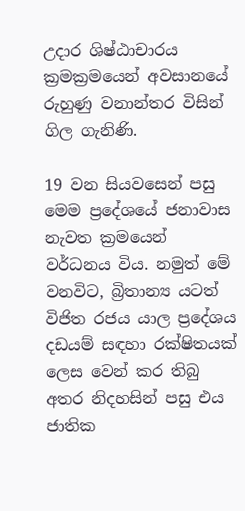උදාර ශිෂ්ඨාචාරය ක්‍රමක්‍රමයෙන් අවසානයේ රුහුණු වනාන්තර විසින් ගිල ගැනිණි.

19 වන සියවසෙන් පසු මෙම ප්‍රදේශයේ ජනාවාස නැවත ක්‍රමයෙන් වර්ධනය විය. නමුත් මේ වනවිට, බ්‍රිතාන්‍ය යටත් විජිත රජය යාල ප්‍රදේශය දඩයම් සඳහා රක්ෂිතයක් ලෙස වෙන් කර තිබු අතර නිදහසින් පසු එය ජාතික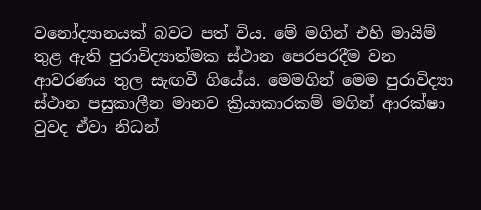වනෝද්‍යානයක් බවට පත් විය. මේ මගින් එහි මායිම් තුළ ඇති පුරාවිද්‍යාත්මක ස්ථාන පෙරපරදීම වන ආවරණය තුල සැඟවී ගියේය. මෙමගින් මෙම පුරාවිද්‍යා ස්ථාන පසුකාලීන මානව ක්‍රියාකාරකම් මගින් ආරක්ෂා වුවද ඒවා නිධන්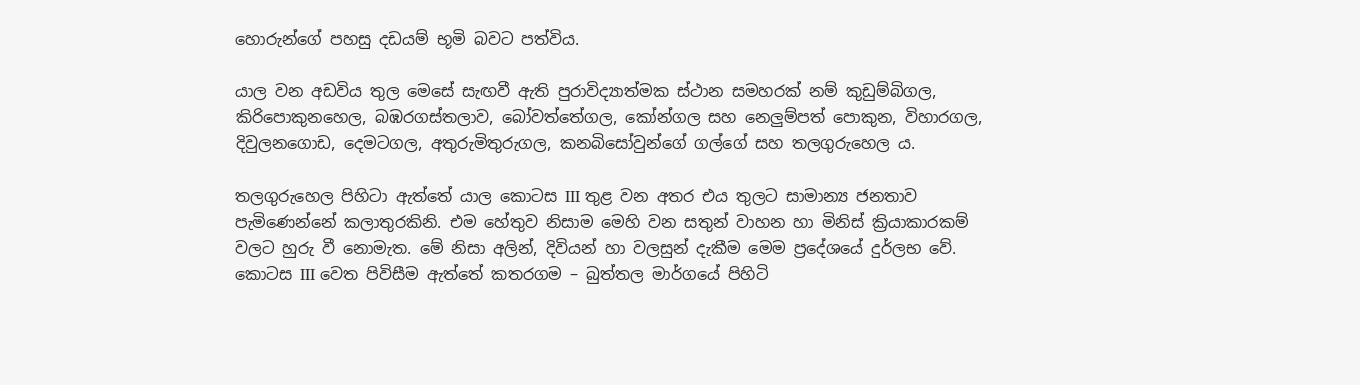හොරුන්ගේ පහසු දඩයම් භූමි බවට පත්විය.

යාල වන අඩවිය තුල මෙසේ සැඟවී ඇති පුරාවිද්‍යාත්මක ස්ථාන සමහරක් නම් කුඩුම්බිගල, කිරිපොකුනහෙල, බඹරගස්තලාව, බෝවත්තේගල, කෝන්ගල සහ නෙලුම්පත් පොකුන, විහාරගල, දිවුලනගොඩ, දෙමටගල, අතුරුමිතුරුගල, කනබිසෝවුන්ගේ ගල්ගේ සහ තලගුරුහෙල ය.

තලගුරුහෙල පිහිටා ඇත්තේ යාල කොටස III තුළ වන අතර එය තුලට සාමාන්‍ය ජනතාව පැමිණෙන්නේ කලාතුරකිනි. එම හේතුව නිසාම මෙහි වන සතුන් වාහන හා මිනිස් ක්‍රියාකාරකම් වලට හුරු වී නොමැත. මේ නිසා අලින්, දිවියන් හා වලසුන් දැකීම මෙම ප්‍රදේශයේ දුර්ලභ වේ. කොටස III වෙත පිවිසීම ඇත්තේ කතරගම – බුත්තල මාර්ගයේ පිහිටි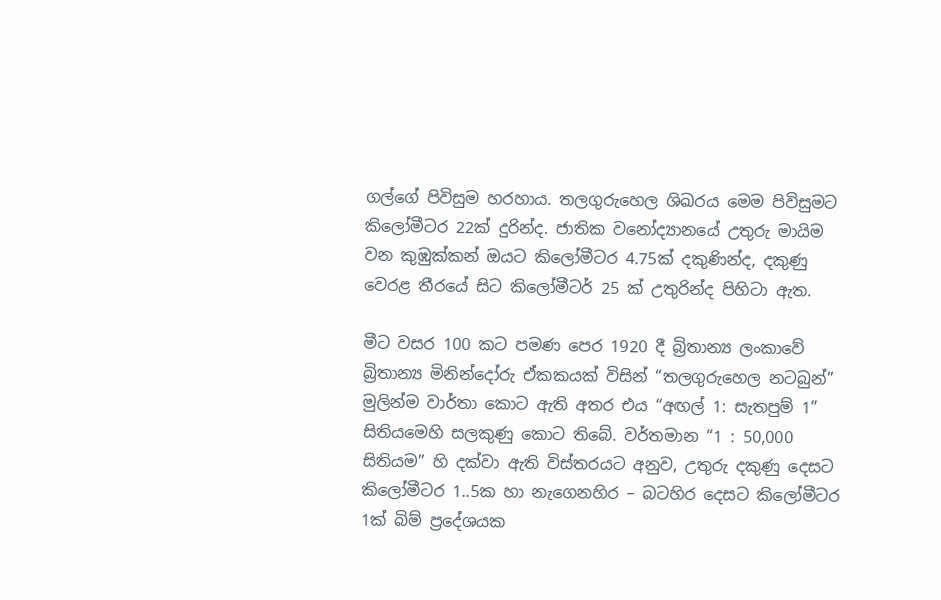ගල්ගේ පිවිසුම හරහාය. තලගුරුහෙල ශිඛරය මෙම පිවිසුමට කිලෝමීටර 22ක් දුරින්ද. ජාතික වනෝද්‍යානයේ උතුරු මායිම වන කුඹුක්කන් ඔයට කිලෝමීටර 4.75ක් දකුණින්ද, දකුණු වෙරළ තීරයේ සිට කිලෝමීටර් 25 ක් උතුරින්ද පිහිටා ඇත.

මීට වසර 100 කට පමණ පෙර 1920 දී බ්‍රිතාන්‍ය ලංකාවේ බ්‍රිතාන්‍ය මිනින්දෝරු ඒකකයක් විසින් “තලගුරුහෙල නටබුන්” මුලින්ම වාර්තා කොට ඇති අතර එය “අඟල් 1: සැතපුම් 1” සිතියමෙහි සලකුණු කොට තිබේ. වර්තමාන “1 : 50,000 සිතියම” හි දක්වා ඇති විස්තරයට අනුව, උතුරු දකුණු දෙසට කිලෝමීටර 1..5ක හා නැගෙනහිර – බටහිර දෙසට කිලෝමීටර 1ක් බිම් ප්‍රදේශයක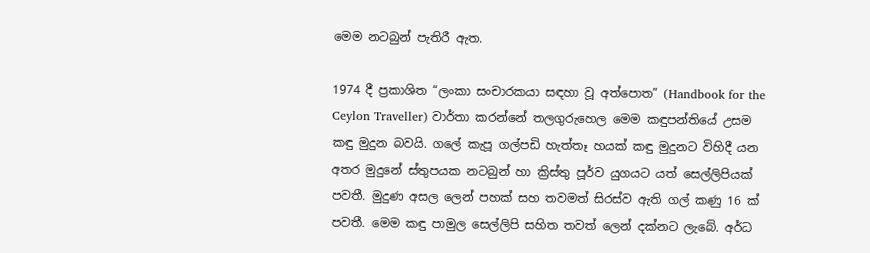මෙම නටබුන් පැතිරී ඇත.

1974 දී ප්‍රකාශිත “ලංකා සංචාරකයා සඳහා වූ අත්පොත” (Handbook for the Ceylon Traveller) වාර්තා කරන්නේ තලගුරුහෙල මෙම කඳුපන්තියේ උසම කඳු මුදුන බවයි. ගලේ කැපූ ගල්පඩි හැත්තෑ හයක් කඳු මුදුනට විහිදී යන අතර මුදුනේ ස්තුපයක නටබුන් හා ක්‍රිස්තු පූර්ව යුගයට යත් සෙල්ලිපියක් පවතී. මුදුණ අසල ලෙන් පහක් සහ තවමත් සිරස්ව ඇති ගල් කණු 16 ක් පවතී. මෙම කඳු පාමුල සෙල්ලිපි සහිත තවත් ලෙන් දක්නට ලැබේ. අර්ධ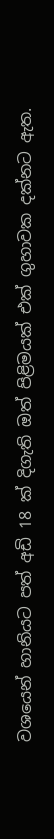වශයෙන් හානියට පත් අඩි 18 ක් දිගැති ඔත් පිළිමයක් එක් ගුහාවක දක්නට ඇත.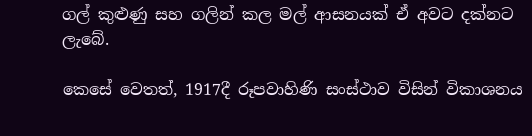ගල් කුළුණු සහ ගලින් කල මල් ආසනයක් ඒ අවට දක්නට ලැබේ.

කෙසේ වෙතත්, 1917දී රූපවාහිණි සංස්ථාව විසින් විකාශනය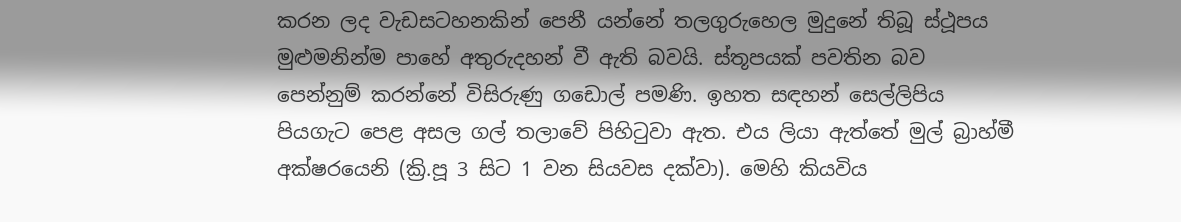කරන ලද වැඩසටහනකින් පෙනී යන්නේ තලගුරුහෙල මුදුනේ තිබූ ස්ථූපය මුළුමනින්ම පාහේ අතුරුදහන් වී ඇති බවයි. ස්තූපයක් පවතින බව පෙන්නුම් කරන්නේ විසිරුණු ගඩොල් පමණි. ඉහත සඳහන් සෙල්ලිපිය පියගැට පෙළ අසල ගල් තලාවේ පිහිටුවා ඇත. එය ලියා ඇත්තේ මුල් බ්‍රාහ්මී අක්ෂරයෙනි (ක්‍රි.පූ 3 සිට 1 වන සියවස දක්වා). මෙහි කියවිය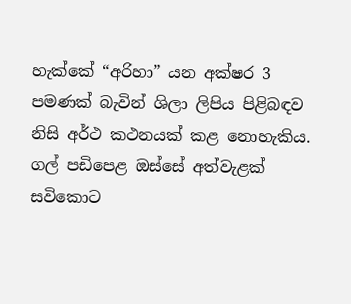හැක්කේ “අරිහා” යන අක්ෂර 3 පමණක් බැවින් ශිලා ලිපිය පිළිබඳව නිසි අර්ථ කථනයක් කළ නොහැකිය. ගල් පඩිපෙළ ඔස්සේ අත්වැළක් සවිකොට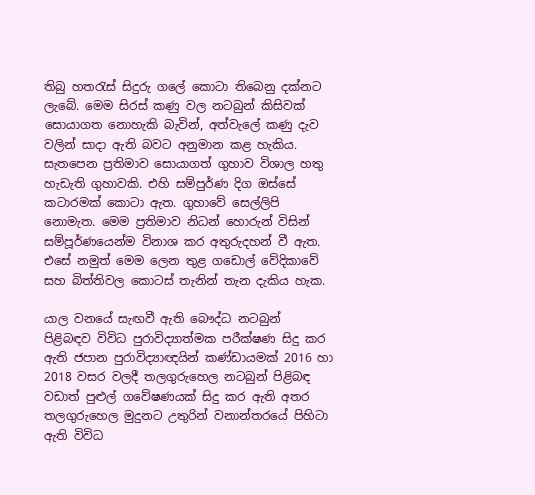තිබු හතරැස් සිදුරු ගලේ කොටා තිබෙනු දක්නට ලැබේ. මෙම සිරස් කණු වල නටබුන් කිසිවක් සොයාගත නොහැකි බැවින්, අත්වැලේ කණු දැව වලින් සාදා ඇති බවට අනුමාන කළ හැකිය. සැතපෙන ප්‍රතිමාව සොයාගත් ගුහාව විශාල හතු හැඩැති ගුහාවකි. එහි සම්පුර්ණ දිග ඔස්සේ කටාරමක් කොටා ඇත. ගුහාවේ සෙල්ලිපි නොමැත. මෙම ප්‍රතිමාව නිධන් හොරුන් විසින් සම්පූර්ණයෙන්ම විනාශ කර අතුරුදහන් වී ඇත. එසේ නමුත් මෙම ලෙන තුළ ගඩොල් වේදිකාවේ සහ බිත්තිවල කොටස් තැනින් තැන දැකිය හැක.

යාල වනයේ සැඟවී ඇති බෞද්ධ නටබුන් පිළිබඳව විවිධ පුරාවිද්‍යාත්මක පරීක්ෂණ සිදු කර ඇති ජපාන පුරාවිද්‍යාඥයින් කණ්ඩායමක් 2016 හා 2018 වසර වලදී තලගුරුහෙල නටබුන් පිළිබඳ වඩාත් පුළුල් ගවේෂණයක් සිදු කර ඇති අතර තලගුරුහෙල මුදුනට උතුරින් වනාන්තරයේ පිහිටා ඇති විවිධ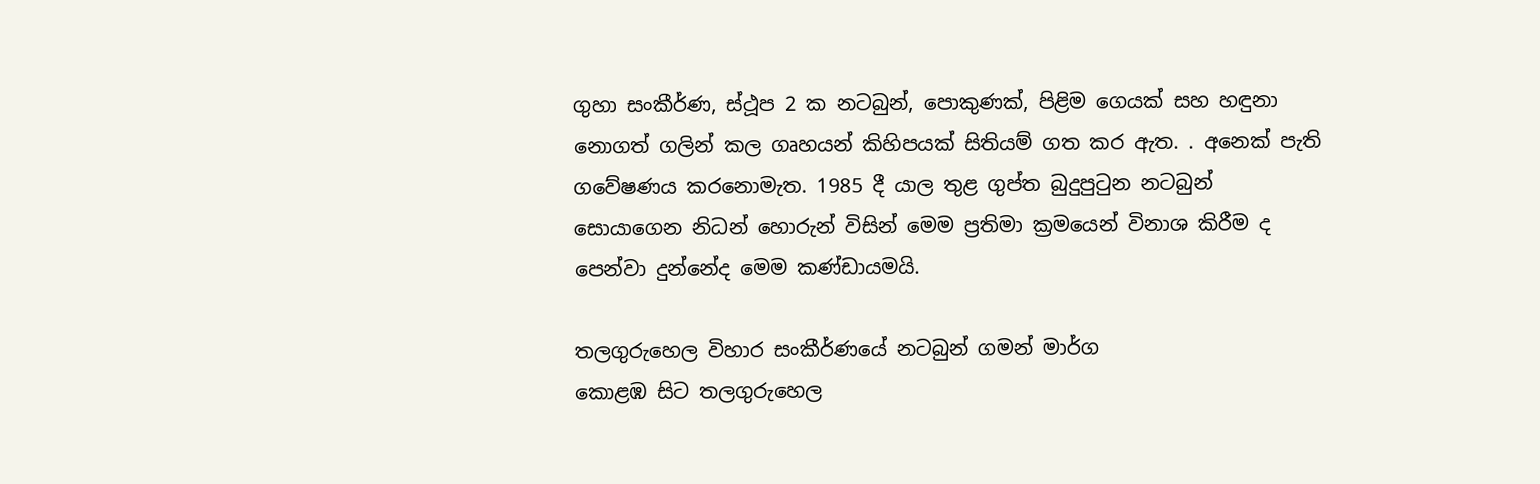ගුහා සංකීර්ණ, ස්ථූප 2 ක නටබුන්, පොකුණක්, පිළිම ගෙයක් සහ හඳුනා නොගත් ගලින් කල ගෘහයන් කිහිපයක් සිතියම් ගත කර ඇත. . අනෙක් පැති ගවේෂණය කරනොමැත. 1985 දී යාල තුළ ගුප්ත බුදුපුටුන නටබුන් සොයාගෙන නිධන් හොරුන් විසින් මෙම ප්‍රතිමා ක්‍රමයෙන් විනාශ කිරීම ද පෙන්වා දුන්නේද මෙම කණ්ඩායමයි.

තලගුරුහෙල විහාර සංකීර්ණයේ නටබුන් ගමන් මාර්ග
කොළඹ සිට තලගුරුහෙල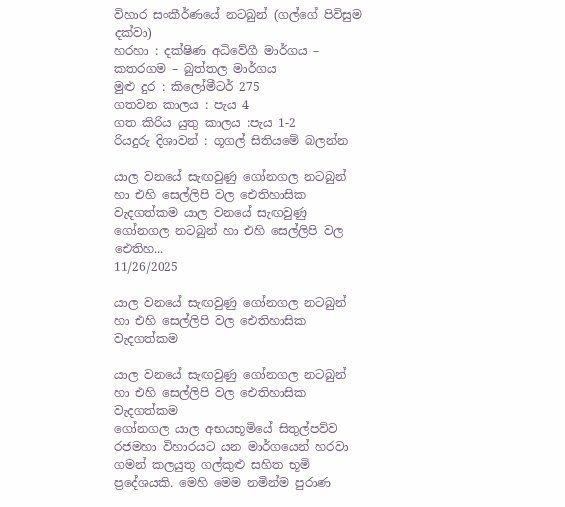විහාර සංකීර්ණයේ නටබුන් (ගල්ගේ පිවිසුම දක්වා)
හරහා : දක්ෂිණ අධිවේගී මාර්ගය – කතරගම – බුත්තල මාර්ගය
මුළු දුර : කිලෝමීටර් 275
ගතවන කාලය : පැය 4
ගත කිරිය යුතු කාලය :පැය 1-2
රියදුරු දිශාවන් : ගූගල් සිතියමේ බලන්න

යාල වනයේ සැඟවුණු ගෝනගල නටබුන් හා එහි සෙල්ලිපි වල ඓතිහාසික වැදගත්කම යාල වනයේ සැඟවුණු ගෝනගල නටබුන් හා එහි සෙල්ලිපි වල ඓතිහ...
11/26/2025

යාල වනයේ සැඟවුණු ගෝනගල නටබුන් හා එහි සෙල්ලිපි වල ඓතිහාසික වැදගත්කම

යාල වනයේ සැඟවුණු ගෝනගල නටබුන් හා එහි සෙල්ලිපි වල ඓතිහාසික වැදගත්කම
ගෝනගල යාල අභයභූමියේ සිතුල්පව්ව රජමහා විහාරයට යන මාර්ගයෙන් හරවා ගමන් කලයුතු ගල්කුළු සහිත භූමි ප්‍රදේශයකි. මෙහි මෙම නමින්ම පුරාණ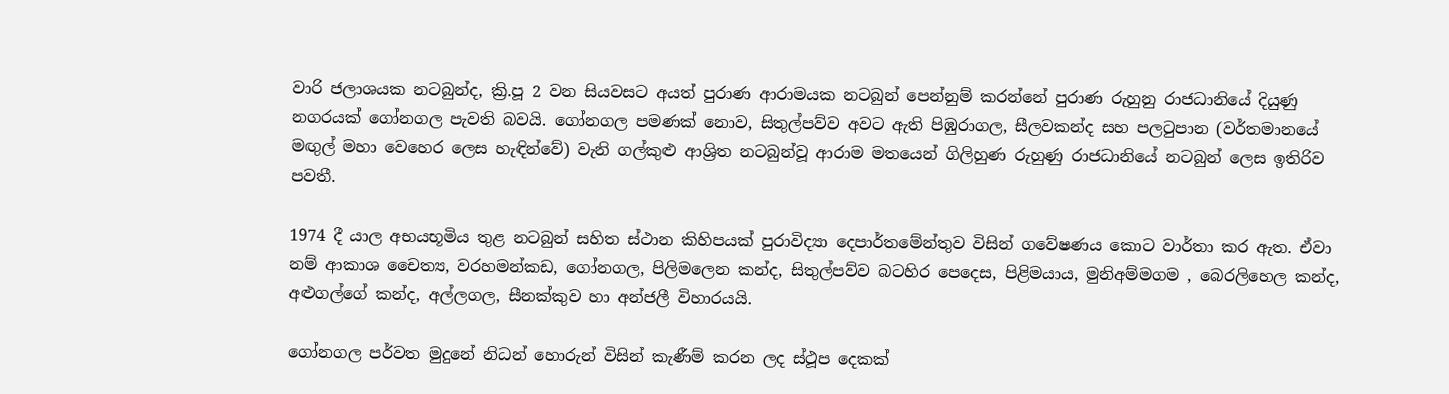වාරි ජලාශයක නටබුන්ද, ක්‍රි.පූ 2 වන සියවසට අයත් පුරාණ ආරාමයක නටබුන් පෙන්නුම් කරන්නේ පුරාණ රුහුනු රාජධානියේ දියුණු නගරයක් ගෝනගල පැවති බවයි. ගෝනගල පමණක් නොව, සිතුල්පව්ව අවට ඇති පිඹුරාගල, සීලවකන්ද සහ පලටුපාන (වර්තමානයේ මඟුල් මහා වෙහෙර ලෙස හැඳින්වේ) වැනි ගල්කුළු ආශ්‍රිත නටබුන්වූ ආරාම මතයෙන් ගිලිහුණ රුහුණු රාජධානියේ නටබුන් ලෙස ඉතිරිව පවතී.

1974 දී යාල අභයභූමිය තුළ නටබුන් සහිත ස්ථාන කිහිපයක් පුරාවිද්‍යා දෙපාර්තමේන්තුව විසින් ගවේෂණය කොට වාර්තා කර ඇත. ඒවා නම් ආකාශ චෛත්‍ය, වරහමන්කඩ, ගෝනගල, පිලිමලෙන කන්ද, සිතුල්පව්ව බටහිර පෙදෙස, පිළිමයාය, මුනිඅම්මගම , බෙරලිහෙල කන්ද, අළුගල්ගේ කන්ද, අල්ලගල, සීනක්කුව හා අන්ජලී විහාරයයි.

ගෝනගල පර්වත මුදුනේ නිධන් හොරුන් විසින් කැණීම් කරන ලද ස්ථූප දෙකක්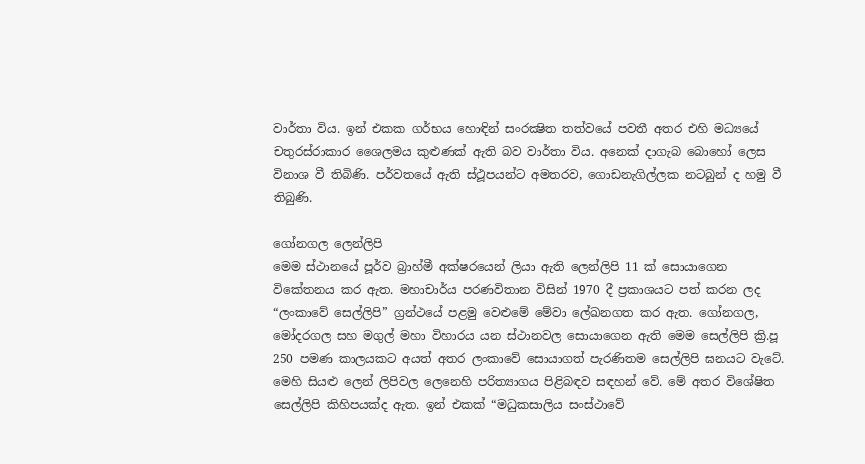වාර්තා විය. ඉන් එකක ගර්භය හොඳින් සංරක්‍ෂිත තත්වයේ පවතී අතර එහි මධ්‍යයේ චතුරස්රාකාර ශෛලමය කුළුණක් ඇති බව වාර්තා විය. අනෙක් දාගැබ බොහෝ ලෙස විනාශ වී තිබිණි. පර්වතයේ ඇති ස්ථූපයන්ට අමතරව, ගොඩනැගිල්ලක නටබුන් ද හමු වී තිබුණි.

ගෝනගල ලෙන්ලිපි
මෙම ස්ථානයේ පූර්ව බ්‍රාහ්මී අක්ෂරයෙන් ලියා ඇති ලෙන්ලිපි 11 ක් සොයාගෙන විකේතනය කර ඇත. මහාචාර්ය පරණවිතාන විසින් 1970 දී ප්‍රකාශයට පත් කරන ලද “ලංකාවේ සෙල්ලිපි” ග්‍රන්ථයේ පළමු වෙළුමේ මේවා ලේඛනගත කර ඇත. ගෝනගල, මෝදරගල සහ මගුල් මහා විහාරය යන ස්ථානවල සොයාගෙන ඇති මෙම සෙල්ලිපි ක්‍රි.පූ 250 පමණ කාලයකට අයත් අතර ලංකාවේ සොයාගත් පැරණිතම සෙල්ලිපි ඝනයට වැටේ. මෙහි සියළු ලෙන් ලිපිවල ලෙනෙහි පරිත්‍යාගය පිළිබඳව සඳහන් වේ. මේ අතර විශේෂිත සෙල්ලිපි කිහිපයක්ද ඇත. ඉන් එකක් “මධුකසාලිය සංස්ථාවේ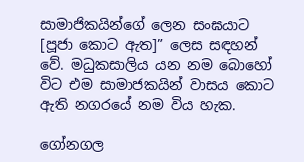සාමාජිකයින්ගේ ලෙන සංඝයාට [පූජා කොට ඇත]” ලෙස සඳහන් වේ. මධුකසාලිය යන නම බොහෝ විට එම සාමාජකයින් වාසය කොට ඇති නගරයේ නම විය හැක.

ගෝනගල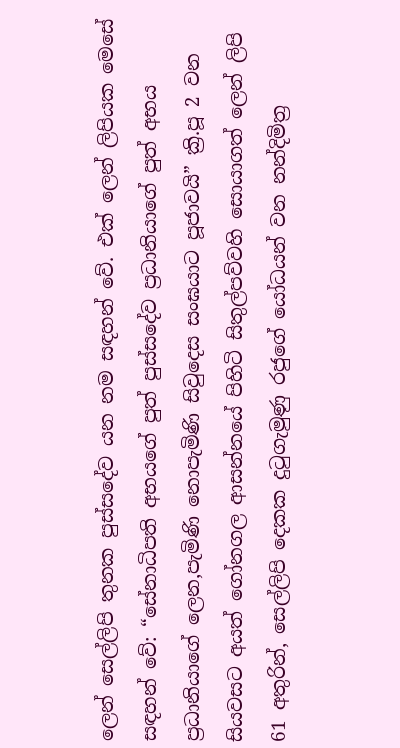ලෙන් සෙල්ලිපි තුනක පුස්සදේව යන නම සඳහන් වේ. එක් ලෙන් ලිපියක මෙසේ සඳහන් වේ: “සේනාධිපති අභයගේ පුත් පුස්සදේව ප්‍රධානියාගේ පුත් අභය ප්‍රධානියාගේ ලෙන,පැමිණි නොපැමිණි සිවුදෙස සංඝයාට පූජාවයි” ක්‍රි.පූ 2 වන සියවසට අයත් ගෝනගල ආසන්නයේ පිහිටි සිතුල්පව්වහි සොයාගත් ලෙන් ලිපි 61 අතුරින්, සෙල්ලිපි දෙකක දුටුගැමුණු රජුගේ යෝධයන් වන නන්දිමිත්‍ර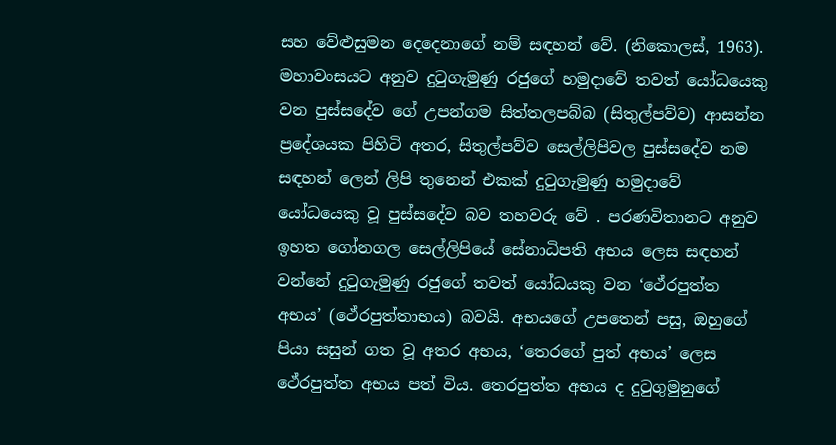සහ වේළුසුමන දෙදෙනාගේ නම් සඳහන් වේ. (නිකොලස්, 1963). මහාවංසයට අනුව දුටුගැමුණු රජුගේ හමුදාවේ තවත් යෝධයෙකු වන පුස්සදේව ගේ උපන්ගම සිත්තලපබ්බ (සිතුල්පව්ව) ආසන්න ප්‍රදේශයක පිහිටි අතර, සිතුල්පව්ව සෙල්ලිපිවල පුස්සදේව නම සඳහන් ලෙන් ලිපි තුනෙන් එකක් දුටුගැමුණු හමුදාවේ යෝධයෙකු වූ පුස්සදේව බව තහවරු වේ . පරණවිතානට අනුව ඉහත ගෝනගල සෙල්ලිපියේ සේනාධිපති අභය ලෙස සඳහන් වන්නේ දුටුගැමුණු රජුගේ තවත් යෝධයකු වන ‘ථේරපුත්ත අභය’ (ථේරපුත්තාභය) බවයි. අභයගේ උපතෙන් පසු, ඔහුගේ පියා සසුන් ගත වූ අතර අභය, ‘තෙරගේ පුත් අභය’ ලෙස ථේරපුත්ත අභය පත් විය. තෙරපුත්ත අභය ද දුටුගුමුනුගේ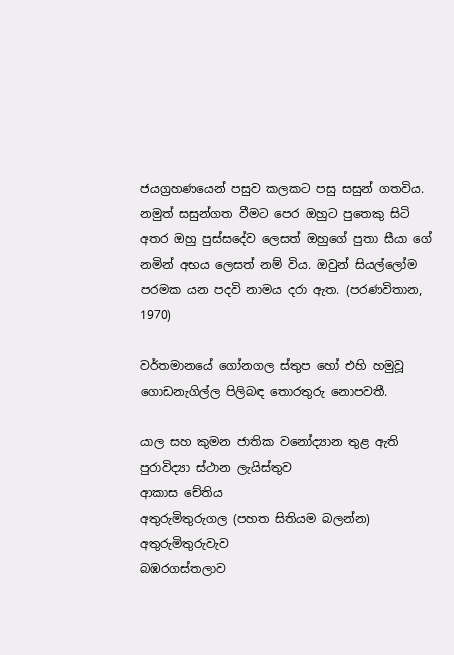ජයග්‍රහණයෙන් පසුව කලකට පසු සසුන් ගතවිය. නමුත් සසුන්ගත වීමට පෙර ඔහුට පුතෙකු සිටි අතර ඔහු පුස්සදේව ලෙසත් ඔහුගේ පුතා සීයා ගේ නමින් අභය ලෙසත් නම් විය. ඔවුන් සියල්ලෝම පරමක යන පදවි නාමය දරා ඇත. (පරණවිතාන, 1970)

වර්තමානයේ ගෝනගල ස්තුප හෝ එහි හමුවූ ගොඩනැගිල්ල පිලිබඳ තොරතුරු නොපවතී.

යාල සහ කුමන ජාතික වනෝද්‍යාන තුළ ඇති පුරාවිද්‍යා ස්ථාන ලැයිස්තුව
ආකාස චේතිය
අතුරුමිතුරුගල (පහත සිතියම බලන්න)
අතුරුමිතුරුවැව
බඹරගස්තලාව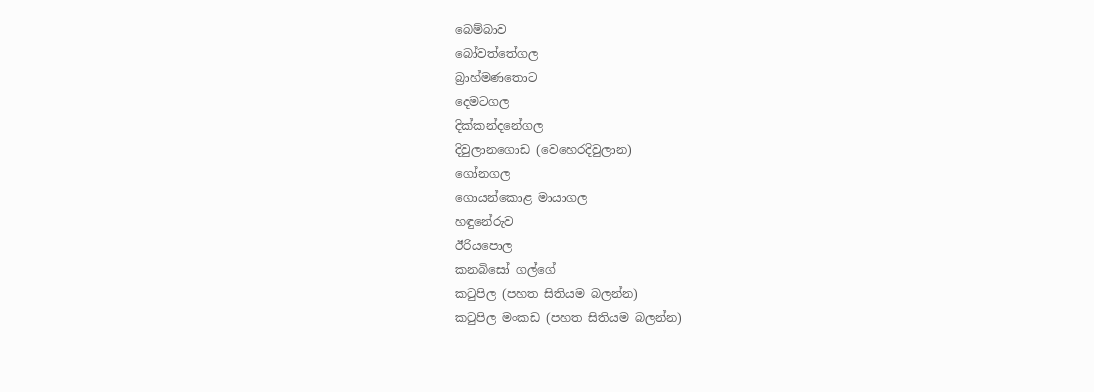බෙම්බාව
බෝවත්තේගල
බ්‍රාහ්මණතොට
දෙමටගල
දික්කන්දනේගල
දිවුලානගොඩ (වෙහෙරදිවුලාන)
ගෝනගල
ගොයන්කොළ මායාගල
හඳුනේරුව
ඊරියපොල
කනබිසෝ ගල්ගේ
කටුපිල (පහත සිතියම බලන්න)
කටුපිල මංකඩ (පහත සිතියම බලන්න)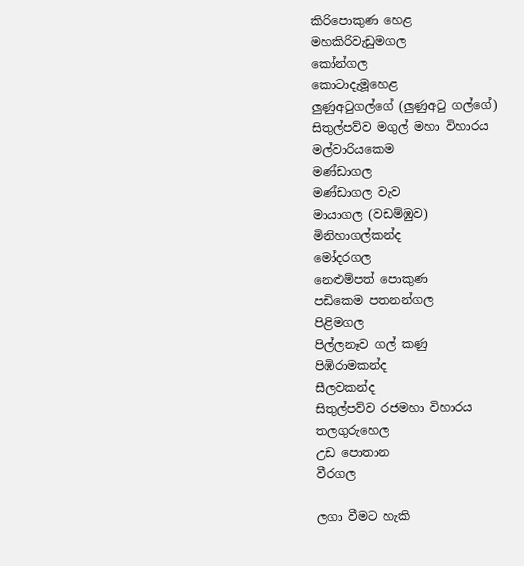කිරිපොකුණ හෙළ
මහකිරිවැඩුමගල
කෝන්ගල
කොටාදැමූහෙළ
ලුණුඅටුගල්ගේ (ලුණුඅටු ගල්ගේ)
සිතුල්පව්ව මගුල් මහා විහාරය
මල්වාරියකෙම
මණ්ඩාගල
මණ්ඩාගල වැව
මායාගල (වඩම්ඹුව)
මිනිහාගල්කන්ද
මෝදරගල
නෙළුම්පත් පොකුණ
පඩිකෙම පතනන්ගල
පිළිමගල
පිල්ලනෑව ගල් කණු
පිඹිරාමකන්ද
සීලවකන්ද
සිතුල්පව්ව රජමහා විහාරය
තලගුරුහෙල
උඩ පොතාන
වීරගල

ලගා වීමට හැකි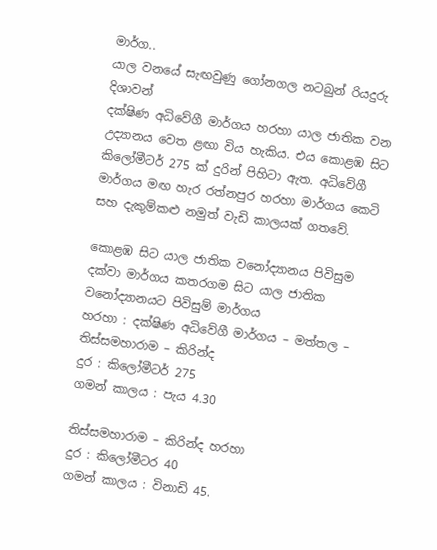මාර්ග..
යාල වනයේ සැඟවුණු ගෝනගල නටබුන් රියදුරු දිශාවන්
දක්ෂිණ අධිවේගී මාර්ගය හරහා යාල ජාතික වන උද්‍යානය වෙත ළඟා විය හැකිය. එය කොළඹ සිට කිලෝමීටර් 275 ක් දුරින් පිහිටා ඇත. අධිවේගී මාර්ගය මඟ හැර රත්නපුර හරහා මාර්ගය කෙටි සහ දැකුම්කළු නමුත් වැඩි කාලයක් ගතවේ.

කොළඹ සිට යාල ජාතික වනෝද්‍යානය පිවිසුම දක්වා මාර්ගය කතරගම සිට යාල ජාතික වනෝද්‍යානයට පිවිසුම් මාර්ගය
හරහා : දක්ෂිණ අධිවේගී මාර්ගය – මත්තල – තිස්සමහාරාම – කිරින්ද
දුර : කිලෝමීටර් 275
ගමන් කාලය : පැය 4.30

තිස්සමහාරාම – කිරින්ද හරහා
දුර : කිලෝමීටර 40
ගමන් කාලය : විනාඩි 45.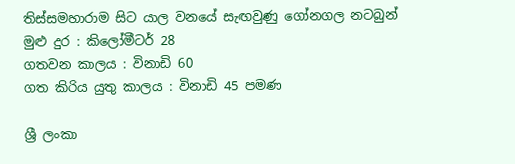තිස්සමහාරාම සිට යාල වනයේ සැඟවුණු ගෝනගල නටබුන්
මුළු දුර : කිලෝමීටර් 28
ගතවන කාලය : විනාඩි 60
ගත කිරිය යුතු කාලය : විනාඩි 45 පමණ

ශ්‍රී ලංකා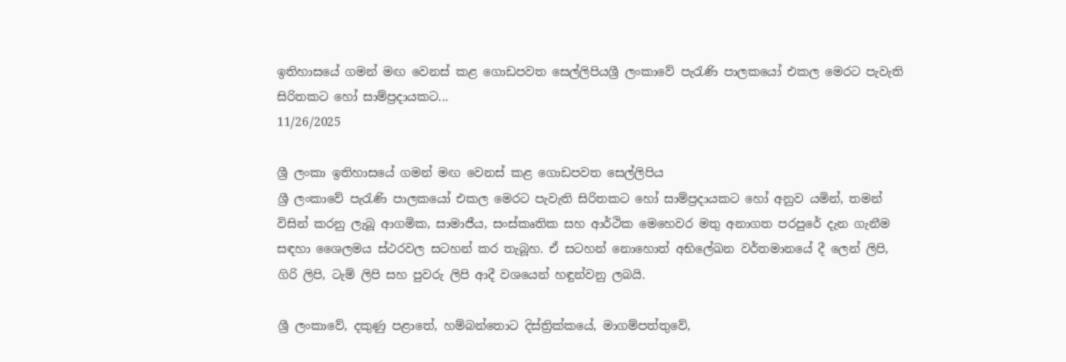ඉතිහාසයේ ගමන් මඟ වෙනස් කළ ගොඩපවත සෙල්ලිපියශ්‍රී ලංකාවේ පැරැණි පාලකයෝ එකල මෙරට පැවැති සිරිතකට හෝ සාම්ප්‍රදායකට...
11/26/2025

ශ්‍රී ලංකා ඉතිහාසයේ ගමන් මඟ වෙනස් කළ ගොඩපවත සෙල්ලිපිය
ශ්‍රී ලංකාවේ පැරැණි පාලකයෝ එකල මෙරට පැවැති සිරිතකට හෝ සාම්ප්‍රදායකට හෝ අනුව යමින්, තමන් විසින් කරනු ලැබූ ආගමික, සාමාජීය, සංස්කෘතික සහ ආර්ථික මෙහෙවර මතු අනාගත පරපුරේ දැන ගැනීම සඳහා ශෛලමය ස්ථරවල සටහන් කර තැබූහ. ඒ සටහන් නොහොත් අභිලේඛන වර්තමානයේ දී ලෙන් ලිපි, ගිරි ලිපි, ටැම් ලිපි සහ පුවරු ලිපි ආදී වශයෙන් හඳුන්වනු ලබයි.

ශ්‍රී ලංකාවේ, දකුණු පළාතේ, හම්බන්තොට දිස්ත්‍රික්කයේ, මාගම්පත්තුවේ,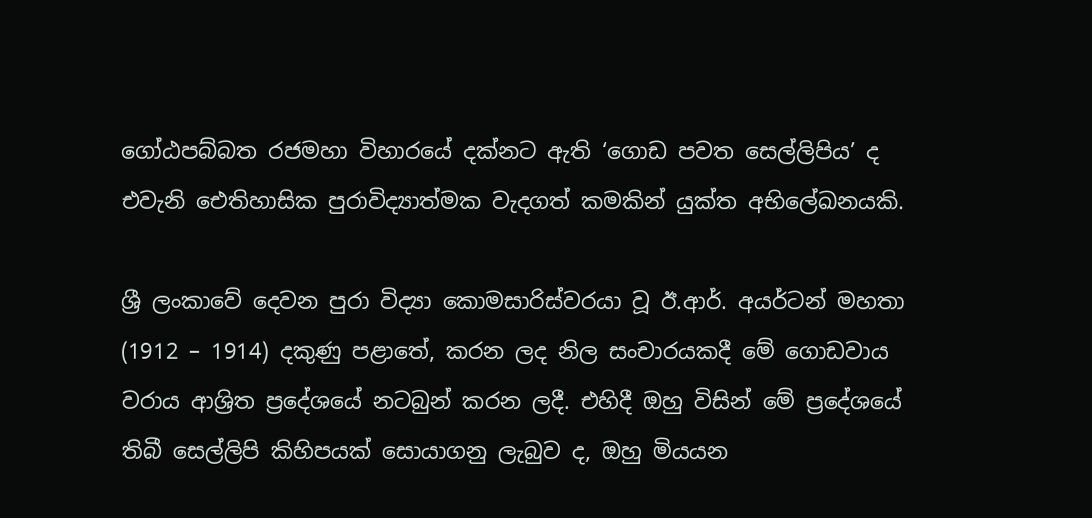ගෝඨපබ්බත රජමහා විහාරයේ දක්නට ඇති ‘ගොඩ පවත සෙල්ලිපිය’ ද එවැනි ඓතිහාසික පුරාවිද්‍යාත්මක වැදගත් කමකින් යුක්ත අභිලේඛනයකි.

ශ්‍රී ලංකාවේ දෙවන පුරා විද්‍යා කොමසාරිස්වරයා වූ ඊ.ආර්. අයර්ටන් මහතා (1912 – 1914) දකුණු පළාතේ, කරන ලද නිල සංචාරයකදී මේ ගොඩවාය වරාය ආශ්‍රිත ප්‍රදේශයේ නටබුන් කරන ලදී. එහිදී ඔහු විසින් මේ ප්‍රදේශයේ තිබී සෙල්ලිපි කිහිපයක් සොයාගනු ලැබුව ද, ඔහු මියයන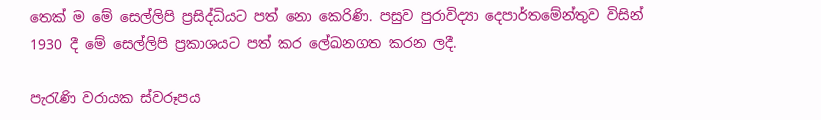තෙක් ම මේ සෙල්ලිපි ප්‍රසිද්ධියට පත් නො කෙරිණි. පසුව පුරාවිද්‍යා දෙපාර්තමේන්තුව විසින් 1930 දී මේ සෙල්ලිපි ප්‍රකාශයට පත් කර ලේඛනගත කරන ලදී.

පැරැණි වරායක ස්වරූපය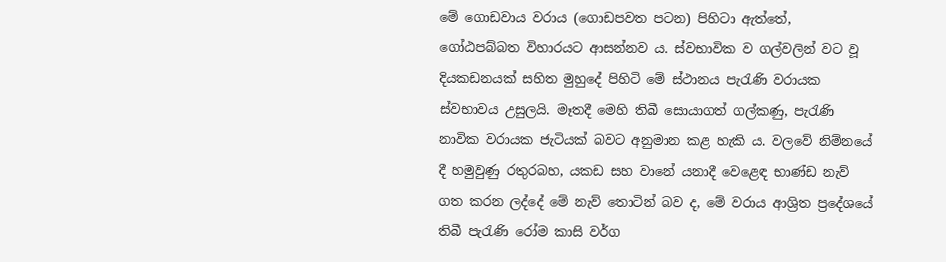මේ ගොඩවාය වරාය (ගොඩපවත පටන) පිහිටා ඇත්තේ, ගෝඨපබ්බත විහාරයට ආසන්නව ය. ස්වභාවික ව ගල්වලින් වට වූ දියකඩනයක් සහිත මුහුදේ පිහිටි මේ ස්ථානය පැරැණි වරායක ස්වභාවය උසුලයි. මෑතදී මෙහි තිබී සොයාගත් ගල්කණු, පැරැණි නාවික වරායක ජැටියක් බවට අනුමාන කළ හැකි ය. වලවේ නිම්නයේ දී හමුවුණු රතුරබහ, යකඩ සහ වානේ යනාදී වෙළෙඳ භාණ්ඩ නැව් ගත කරන ලද්දේ මේ නැව් තොටින් බව ද, මේ වරාය ආශ්‍රිත ප්‍රදේශයේ තිබී පැරැණි රෝම කාසි වර්ග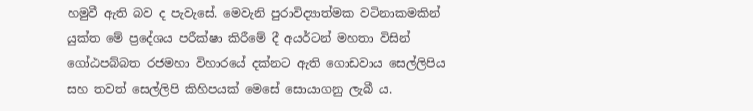හමුවී ඇති බව ද පැවැසේ. මෙවැනි පුරාවිද්‍යාත්මක වටිනාකමකින් යුක්ත මේ ප්‍රදේශය පරීක්ෂා කිරීමේ දී අයර්ටන් මහතා විසින් ගෝඨපබ්බත රජමහා විහාරයේ දක්නට ඇති ගොඩවාය සෙල්ලිපිය සහ තවත් සෙල්ලිපි කිහිපයක් මෙසේ සොයාගනු ලැබී ය.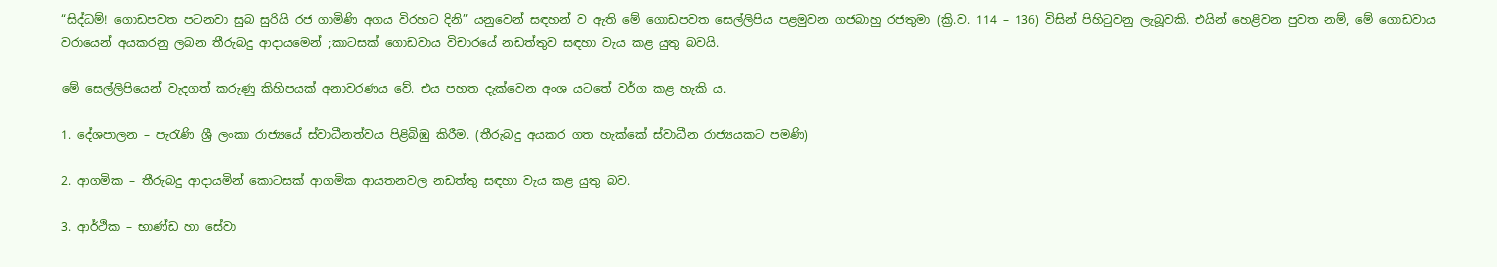“සිද්ධම්! ගොඩපවත පටනවා සුබ සුරියි රජ ගාමිණි අගය විරහට දිනි” යනුවෙන් සඳහන් ව ඇති මේ ගොඩපවත සෙල්ලිපිය පළමුවන ගජබාහු රජතුමා (ක්‍රි.ව. 114 – 136) විසින් පිහිටුවනු ලැබූවකි. එයින් හෙළිවන පුවත නම්, මේ ගොඩවාය වරායෙන් අයකරනු ලබන තීරුබදු ආදායමෙන් ;කාටසක් ගොඩවාය විචාරයේ නඩත්තුව සඳහා වැය කළ යුතු බවයි.

මේ සෙල්ලිපියෙන් වැදගත් කරුණු කිහිපයක් අනාවරණය වේ. එය පහත දැක්වෙන අංශ යටතේ වර්ග කළ හැකි ය.

1. දේශපාලන – පැරැණි ශ්‍රී ලංකා රාජ්‍යයේ ස්වාධීනත්වය පිළිබිඹු කිරීම. (තීරුබදු අයකර ගත හැක්කේ ස්වාධීන රාජ්‍යයකට පමණි)

2. ආගමික – තීරුබදු ආදායමින් කොටසක් ආගමික ආයතනවල නඩත්තු සඳහා වැය කළ යුතු බව.

3. ආර්ථික – භාණ්ඩ හා සේවා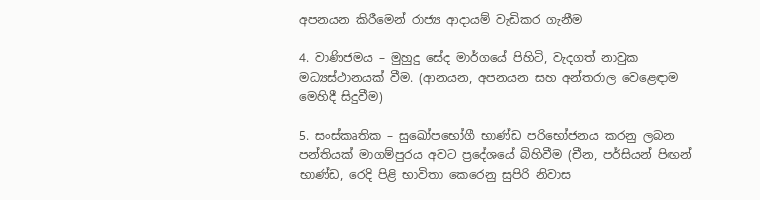අපනයන කිරීමෙන් රාජ්‍ය ආදායම් වැඩිකර ගැනීම

4. වාණිජමය – මුහුදු සේද මාර්ගයේ පිහිටි, වැදගත් නාවුක මධ්‍යස්ථානයක් වීම. (ආනයන, අපනයන සහ අන්තරාල වෙළෙඳාම මෙහිදී සිදුවීම)

5. සංස්කෘතික – සුඛෝපභෝගී භාණ්ඩ පරිභෝජනය කරනු ලබන පන්තියක් මාගම්පුරය අවට ප්‍රදේශයේ බිහිවීම (චීන, පර්සියන් පිඟන් භාණ්ඩ, රෙදි පිළි භාවිතා කෙරෙනු සුපිරි නිවාස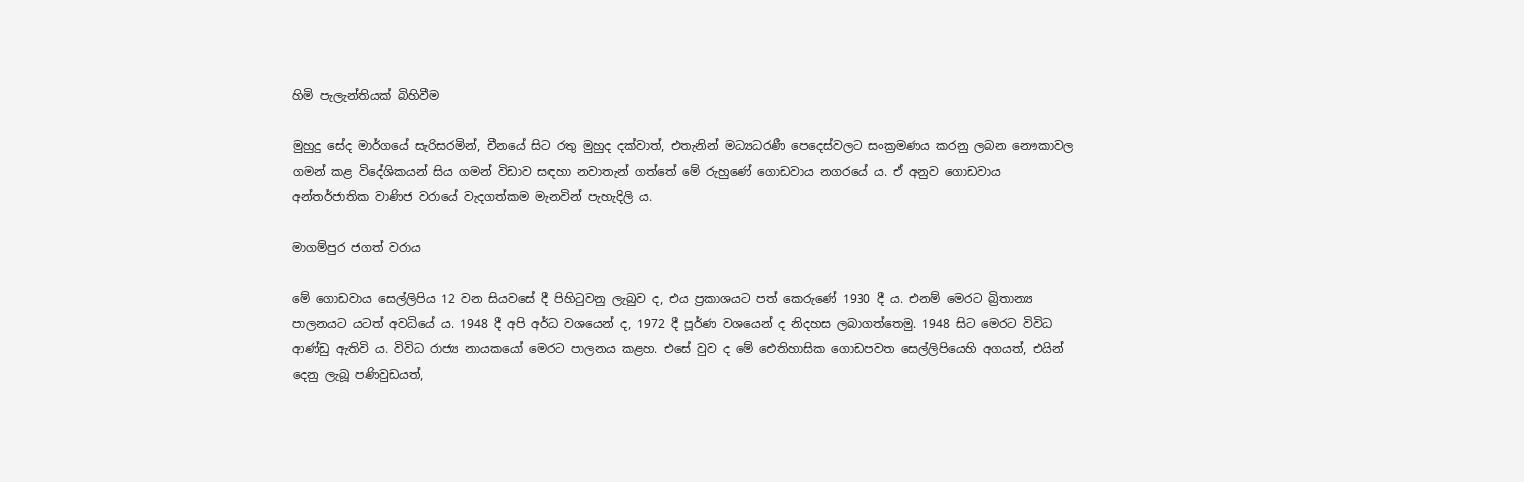හිමි පැලැන්තියක් බිහිවීම

මුහුදු සේද මාර්ගයේ සැරිසරමින්, චීනයේ සිට රතු මුහුද දක්වාත්, එතැනින් මධ්‍යධරණී පෙදෙස්වලට සංක්‍රමණය කරනු ලබන නෞකාවල ගමන් කළ විදේශිකයන් සිය ගමන් විඩාව සඳහා නවාතැන් ගත්තේ මේ රුහුණේ ගොඩවාය නගරයේ ය. ඒ අනුව ගොඩවාය අන්තර්ජාතික වාණිජ වරායේ වැදගත්කම මැනවින් පැහැදිලි ය.

මාගම්පුර ජගත් වරාය

මේ ගොඩවාය සෙල්ලිපිය 12 වන සියවසේ දී පිහිටුවනු ලැබුව ද, එය ප්‍රකාශයට පත් කෙරුණේ 1930 දී ය. එනම් මෙරට බ්‍රිතාන්‍ය පාලනයට යටත් අවධියේ ය. 1948 දී අපි අර්ධ වශයෙන් ද, 1972 දී පූර්ණ වශයෙන් ද නිදහස ලබාගත්තෙමු. 1948 සිට මෙරට විවිධ ආණ්ඩු ඇතිවි ය. විවිධ රාජ්‍ය නායකයෝ මෙරට පාලනය කළහ. එසේ වුව ද මේ ඓතිහාසික ගොඩපවත සෙල්ලිපියෙහි අගයත්, එයින් දෙනු ලැබූ පණිවුඩයත්,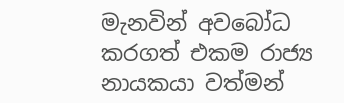මැනවින් අවබෝධ කරගත් එකම රාජ්‍ය නායකයා වත්මන්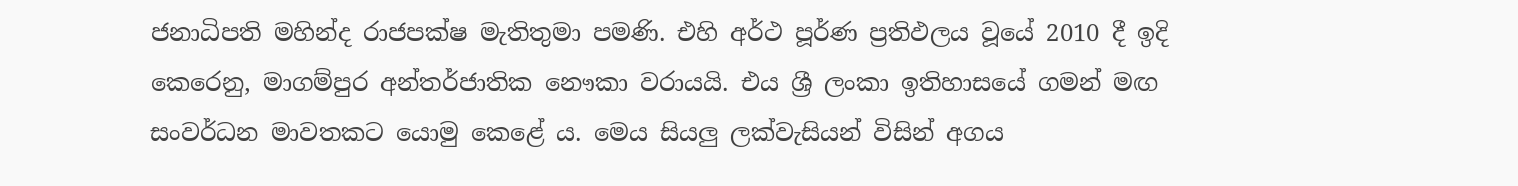ජනාධිපති මහින්ද රාජපක්ෂ මැතිතුමා පමණි. එහි අර්ථ පූර්ණ ප්‍රතිඵලය වූයේ 2010 දී ඉදි කෙරෙනු, මාගම්පුර අන්තර්ජාතික නෞකා වරායයි. එය ශ්‍රී ලංකා ඉතිහාසයේ ගමන් මඟ සංවර්ධන මාවතකට යොමු කෙළේ ය. මෙය සියලු ලක්වැසියන් විසින් අගය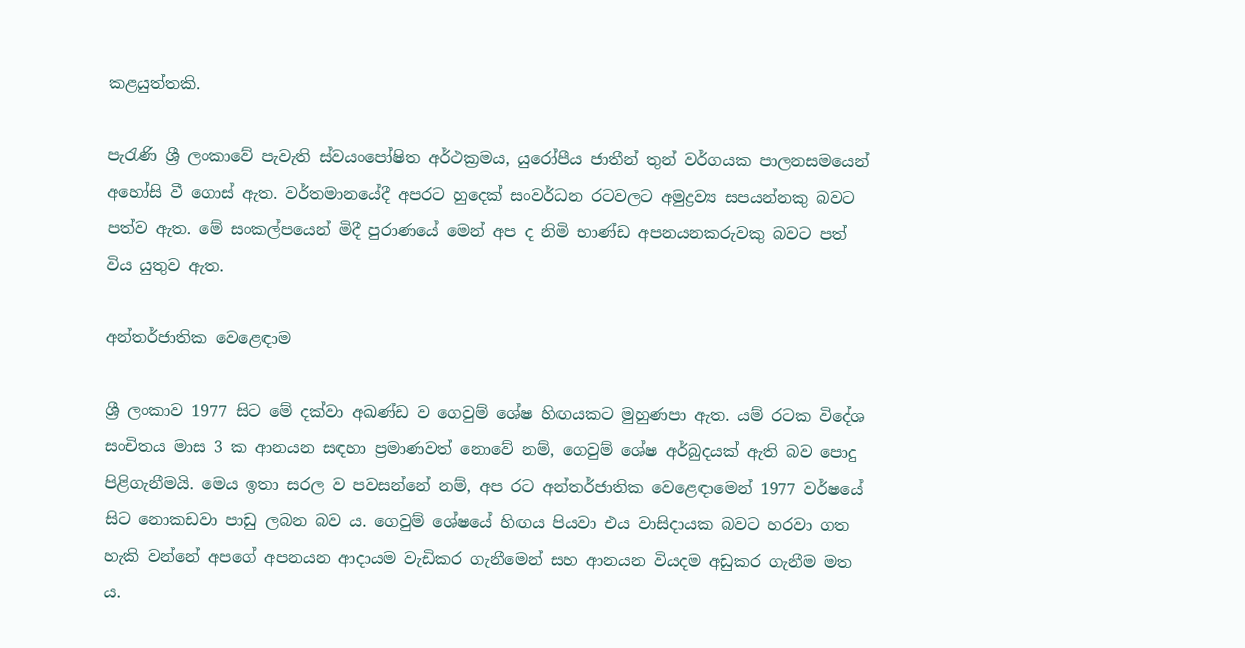කළයුත්තකි.

පැරැණි ශ්‍රී ලංකාවේ පැවැති ස්වයංපෝෂිත අර්ථක්‍රමය, යුරෝපීය ජාතීන් තුන් වර්ගයක පාලනසමයෙන් අහෝසි වී ගොස් ඇත. වර්තමානයේදී අපරට හුදෙක් සංවර්ධන රටවලට අමුද්‍රව්‍ය සපයන්නකු බවට පත්ව ඇත. මේ සංකල්පයෙන් මිදී පුරාණයේ මෙන් අප ද නිමි භාණ්ඩ අපනයනකරුවකු බවට පත් විය යුතුව ඇත.

අන්තර්ජාතික වෙළෙඳාම

ශ්‍රී ලංකාව 1977 සිට මේ දක්වා අඛණ්ඩ ව ගෙවුම් ශේෂ හිඟයකට මුහුණපා ඇත. යම් රටක විදේශ සංචිතය මාස 3 ක ආනයන සඳහා ප්‍රමාණවත් නොවේ නම්, ගෙවුම් ශේෂ අර්බුදයක් ඇති බව පොදු පිළිගැනීමයි. මෙය ඉතා සරල ව පවසන්නේ නම්, අප රට අන්තර්ජාතික වෙළෙඳාමෙන් 1977 වර්ෂයේ සිට නොකඩවා පාඩු ලබන බව ය. ගෙවුම් ශේෂයේ හිඟය පියවා එය වාසිදායක බවට හරවා ගත හැකි වන්නේ අපගේ අපනයන ආදායම වැඩිකර ගැනීමෙන් සහ ආනයන වියදම අඩුකර ගැනීම මත ය.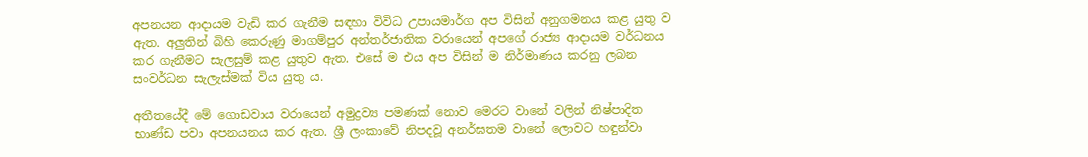අපනයන ආදායම වැඩි කර ගැනීම සඳහා විවිධ උපායමාර්ග අප විසින් අනුගමනය කළ යුතු ව ඇත. අලුතින් බිහි කෙරුණු මාගම්පුර අන්තර්ජාතික වරායෙන් අපගේ රාජ්‍ය ආදායම වර්ධනය කර ගැනීමට සැලසුම් කළ යුතුව ඇත. එසේ ම එය අප විසින් ම නිර්මාණය කරනු ලබන සංවර්ධන සැලැස්මක් විය යුතු ය.

අතීතයේදී මේ ගොඩවාය වරායෙන් අමුද්‍රව්‍ය පමණක් නොව මෙරට වානේ වලින් නිෂ්පාදිත භාණ්ඩ පවා අපනයනය කර ඇත. ශ්‍රී ලංකාවේ නිපදවූ අනර්ඝතම වානේ ලොවට හඳුන්වා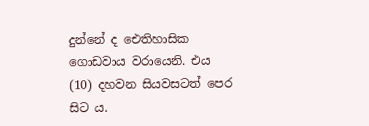දුන්නේ ද ඓතිහාසික ගොඩවාය වරායෙනි. එය (10) දහවන සියවසටත් පෙර සිට ය.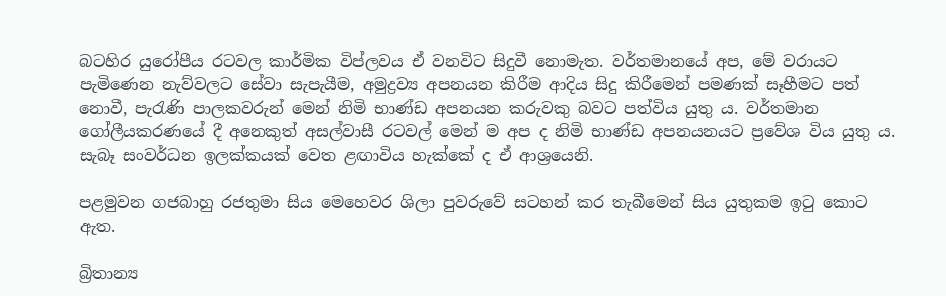බටහිර යුරෝපීය රටවල කාර්මික විප්ලවය ඒ වනවිට සිදුවී නොමැත. වර්තමානයේ අප, මේ වරායට පැමිණෙන නැව්වලට සේවා සැපැයීම, අමුද්‍රව්‍ය අපනයන කිරීම ආදිය සිදු කිරීමෙන් පමණක් සෑහීමට පත් නොවී, පැරැණි පාලකවරුන් මෙන් නිමි භාණ්ඩ අපනයන කරුවකු බවට පත්විය යුතු ය. වර්තමාන ගෝලීයකරණයේ දී අනෙකුත් අසල්වාසී රටවල් මෙන් ම අප ද නිමි භාණ්ඩ අපනයනයට ප්‍රවේශ විය යුතු ය. සැබෑ සංවර්ධන ඉලක්කයක් වෙත ළඟාවිය හැක්කේ ද ඒ ආශ්‍රයෙනි.

පළමුවන ගජබාහු රජතුමා සිය මෙහෙවර ශිලා පුවරුවේ සටහන් කර තැබීමෙන් සිය යුතුකම ඉටු කොට ඇත.

බ්‍රිතාන්‍ය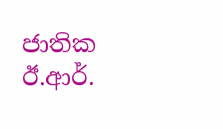ජාතික ඊ.ආර්.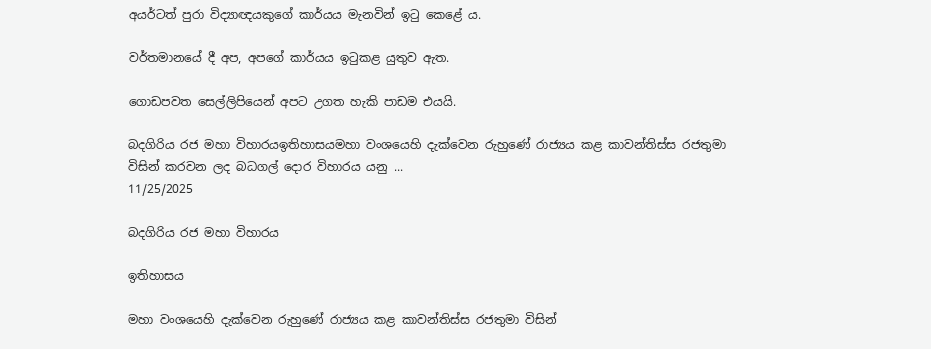අයර්ටත් පුරා විද්‍යාඥයකුගේ කාර්යය මැනවින් ඉටු කෙළේ ය.

වර්තමානයේ දී අප, අපගේ කාර්යය ඉටුකළ යුතුව ඇත.

ගොඩපවත සෙල්ලිපියෙන් අපට උගත හැකි පාඩම එයයි.

බදගිරිය රජ මහා විහාරයඉතිහාසයමහා වංශයෙහි දැක්වෙන රුහුණේ රාජ්‍යය කළ කාවන්තිස්ස රජතුමා විසින් කරවන ලද බධගල් දොර විහාරය යනු ...
11/25/2025

බදගිරිය රජ මහා විහාරය

ඉතිහාසය

මහා වංශයෙහි දැක්වෙන රුහුණේ රාජ්‍යය කළ කාවන්තිස්ස රජතුමා විසින්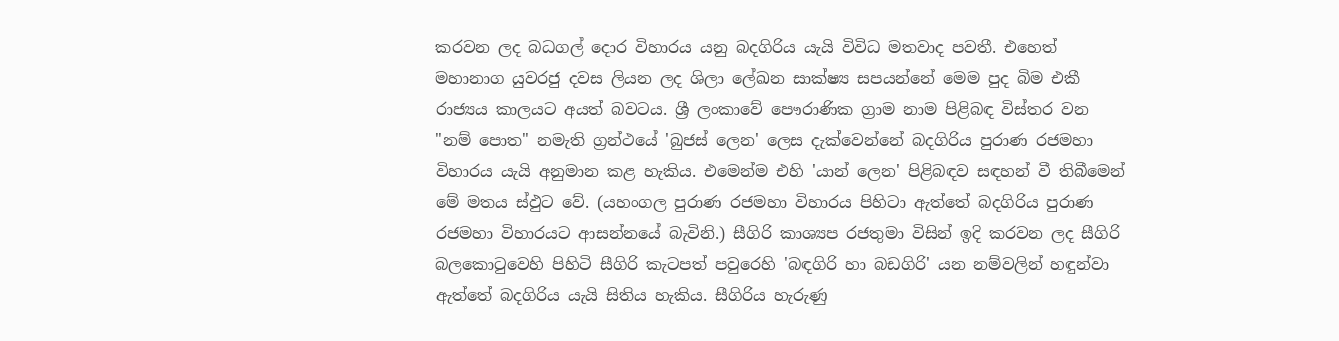කරවන ලද බධගල් දොර විහාරය යනු බදගිරිය යැයි විවිධ මතවාද පවතී. එහෙත් මහානාග යුවරජු දවස ලියන ලද ශිලා ලේඛන සාක්ෂ්‍ය සපයන්නේ මෙම පුද බිම එකී රාජ්‍යය කාලයට අයත් බවටය. ශ්‍රී ලංකාවේ ‍පෞරාණික ග්‍රාම නාම පිළිබඳ විස්තර වන "නම් පොත" නමැති ග්‍රන්ථයේ 'බුජස් ලෙන' ලෙස දැක්වෙන්නේ බදගිරිය පුරාණ රජමහා විහාරය යැයි අනුමාන කළ හැකිය. එමෙන්ම එහි 'යාන් ලෙන' පිළිබඳව සඳහන් වී තිබීමෙන් මේ මතය ස්ඵුට වේ. (යහංගල පුරාණ රජමහා විහාරය පිහිටා ඇත්තේ බදගිරිය පුරාණ රජමහා විහාරයට ආසන්නයේ බැවිනි.) සීගිරි කාශ්‍යප රජතුමා විසින් ඉදි කරවන ලද සීගිරි බලකොටුවෙහි පිහිටි සීගිරි කැටපත් පවුරෙහි 'බඳගිරි හා බඩගිරි' යන නම්වලින් හඳුන්වා ඇත්තේ බදගිරිය යැයි සිතිය හැකිය. සීගිරිය හැරුණු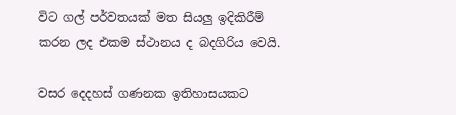වි‍ට ගල් පර්වතයක් මත සියලු ඉදිකිරීම් කරන ලද එකම ස්ථානය ද බදගිරිය වෙයි.

වසර දෙදහස් ගණනක ඉතිහාසයකට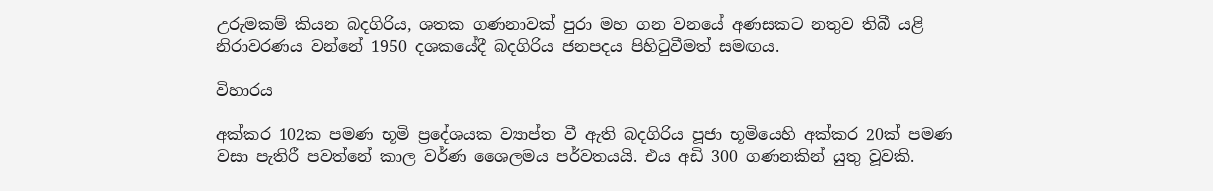උරුමකම් කියන බදගිරිය, ශතක ගණනාවක් පුරා මහ ගන වනයේ අණසකට නතුව තිබී යළි නිරාවරණය වන්නේ 1950 දශකයේදී බදගිරිය ජනපදය පිහිටුවීමත් සමඟය.

විහාරය

අක්කර 102ක පමණ භූමි ප්‍රදේශයක ව්‍යාප්ත වී ඇති බදගිරිය පූජා භූමියෙහි අක්කර 20ක් පමණ වසා පැතිරී පවත්නේ කාල වර්ණ ශෛලමය පර්වතයයි. එය අඩි 300 ගණනකින් යුතු වූවකි.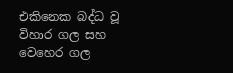එකිනෙක බද්ධ වූ විහාර ගල සහ වෙහෙර ගල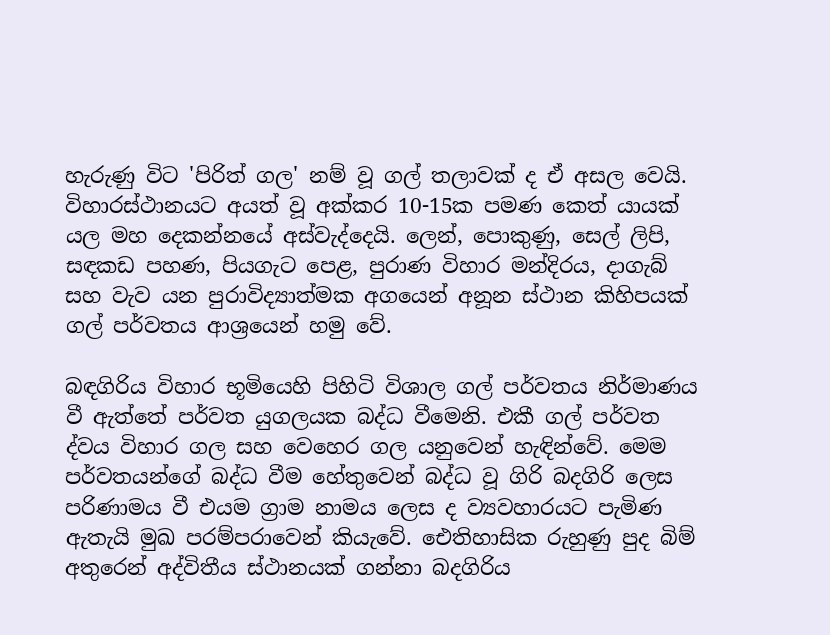හැරුණු විට 'පිරිත් ගල' නම් වූ ගල් තලාවක් ද ඒ අසල වෙයි. විහාරස්ථානයට අයත් වූ අක්කර 10-15ක පමණ කෙත් යායක් යල මහ දෙකන්නයේ අස්වැද්දෙයි. ලෙන්, පොකුණු, සෙල් ලිපි, සඳකඩ පහණ, පියගැට පෙළ, පුරාණ විහාර මන්දිරය, දාගැබ් සහ වැව යන පුරාවිද්‍යාත්මක අගයෙන් අනූන ස්ථාන කිහිපයක් ගල් පර්වතය ආශ්‍රයෙන් හමු වේ.

බඳගිරිය විහාර භූමියෙහි පිහිටි විශාල ගල් පර්වතය නිර්මාණය වී ඇත්තේ පර්වත යුගලයක බද්ධ වීමෙනි. එකී ගල් පර්වත ද්වය විහාර ගල සහ වෙහෙර ගල යනුවෙන් ‍හැඳින්වේ. මෙම පර්වතයන්ගේ බද්ධ වීම හේතුවෙන් බද්ධ වූ ගිරි බදගිරි ලෙස පරිණාමය වී එයම ග්‍රාම නාමය ලෙස ද ව්‍යවහාරයට පැමිණ ඇතැයි මුඛ පරම්පරාවෙන් කියැවේ. ඓතිහාසික රුහුණු පුද බිම් අතුරෙන් අද්විතීය ස්ථානයක් ගන්නා බදගිරිය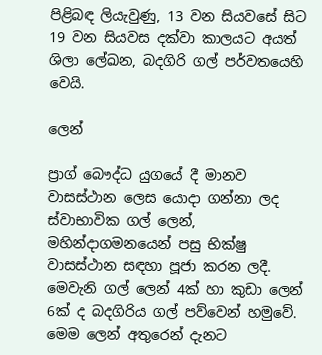පිළිබඳ ලියැවුණු, 13 වන සියවසේ සිට 19 වන සියවස දක්වා කාලයට අයත් ශිලා ලේඛන, බදගිරි ගල් පර්වතයෙහි වෙයි.

ලෙන්

ප්‍රාග් බෞද්ධ යුගයේ දී මානව වාසස්ථාන ලෙස යොදා ගන්නා ලද ස්වාභාවික ගල් ලෙන්, මහින්දාගමනයෙන් පසු භික්ෂු වාසස්ථාන සඳහා පූජා කරන ලදී. මෙවැනි ගල් ලෙන් 4ක් හා කුඩා ලෙන් 6ක් ද බදගිරිය ගල් පව්වෙන් හමුවේ. මෙම ලෙන් අතුරෙන් දැනට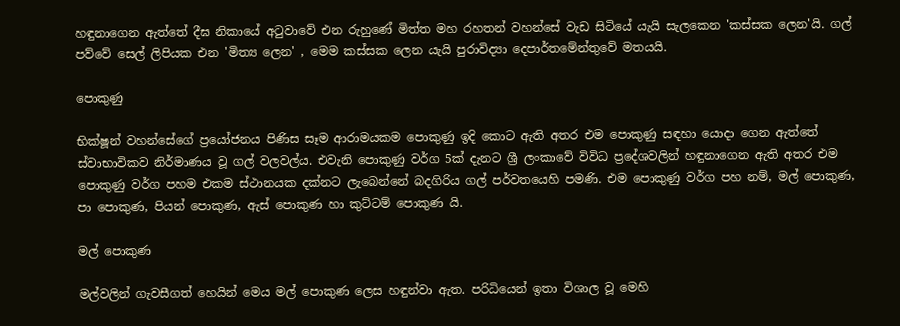හඳුනාගෙන ඇත්තේ දීඝ නිකායේ අටුවාවේ එන රුහුණේ මිත්ත මහ රහතන් වහන්සේ වැඩ සිටියේ යැයි සැලකෙන 'කස්සක ලෙන'යි. ගල් පව්වේ සෙල් ලිපියක එන 'මිත්‍ය ලෙන' , මෙම කස්සක ලෙන යැයි පුරාවිද්‍යා ‍දෙපාර්තමේන්තුවේ මතයයි.

පොකුණු

භික්ෂූන් වහන්සේගේ ප්‍රයෝජනය පිණිස සෑම ආරාමයකම පොකුණු ඉදි කොට ඇති අතර එම පොකුණු සඳහා යොදා ගෙන ඇත්තේ ස්වාභාවිකව නිර්මාණය වූ ගල් වලවල්ය. එවැනි පොකුණු වර්ග 5ක් දැනට ශ්‍රී ලංකාවේ විවිධ ප්‍රදේශවලින් හඳුනා‍ගෙන ඇති අතර එම පොකුණු වර්ග පහම එකම ස්ථානයක දක්නට ලැබෙන්නේ බදගිරිය ගල් පර්වතයෙහි පමණි. එම පොකුණු ‍වර්ග පහ නම්, මල් පොකුණ, පා පොකුණ, පියන් පොකුණ, ඇස් පොකුණ හා කුට්‍ටම් පොකුණ යි.

මල් පොකුණ

මල්වලින් ගැවසීගත් හෙයින් මෙය මල් පොකුණ ලෙස හඳුන්වා ඇත. පරිධියෙන් ඉතා විශාල වූ මෙහි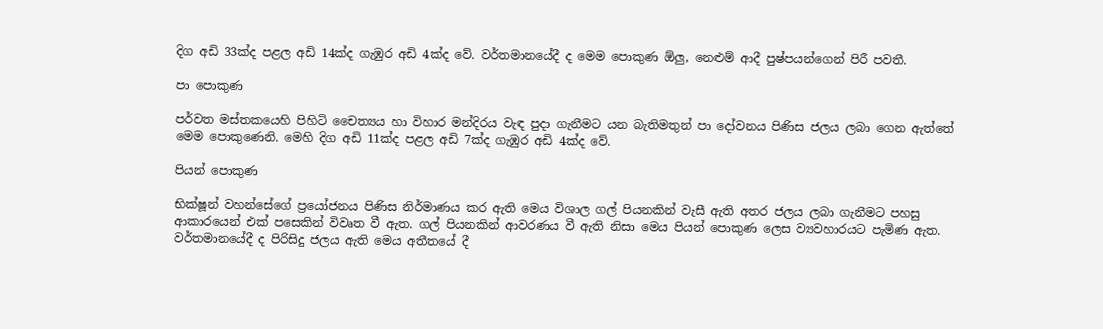දිග අඩි 33ක්ද පළල අඩි 14ක්ද ගැඹුර අඩි 4ක්ද වේ. වර්තමානයේදී ද මෙම පොකුණ ඕලු, නෙළුම් ආදී පුෂ්පයන්ගෙන් පිරී පවතී.

පා පොකුණ

පර්වත මස්තකයෙහි පිහිටි චෛත්‍යය හා විහාර මන්දිරය වැඳ පුදා ගැනීමට යන බැතිමතුන් පා දෝවනය පිණිස ජලය ලබා ගෙන ඇත්තේ මෙම පොකුණෙනි. මෙහි දිග අඩි 11ක්ද පළල අඩි 7ක්ද ගැඹුර අඩි 4ක්ද වේ.

පියන් පොකුණ

භික්ෂූන් වහන්සේගේ ප්‍රයෝජනය පිණිස නිර්මාණය කර ඇති මෙය විශාල ගල් පියනකින් වැසී ඇති අතර ජලය ලබා ගැනීමට පහසු ආකාරයෙන් එක් පසෙකින් විවෘත වී ඇත. ගල් පියනකින් ආවරණය වී ඇති නිසා මෙය පියන් පොකුණ ලෙස ව්‍යවහාරයට පැමිණ ඇත. වර්තමානයේදී ද පිරිසිදු ජලය ඇති මෙය අතීතයේ දී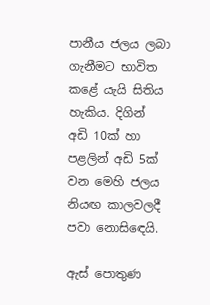පානීය ජලය ලබා ගැනීමට භාවිත කළේ යැයි සිතිය හැකිය. දිගින් අඩි 10ක් හා පළලින් අඩි 5ක් වන මෙහි ජලය නියඟ කාලවලදී පවා නොසිඳෙයි.

ඇස් පොතුණ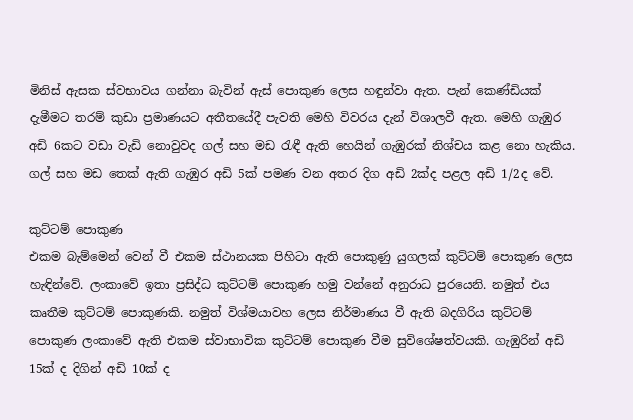මිනිස් ඇසක ස්වභාවය ගන්නා බැවින් ඇස් පොකුණ ලෙස හඳුන්වා ඇත. පැන් කෙණ්ඩියක් දැමීම‍ට තරම් කුඩා ප්‍රමාණයට අතීතයේදී පැවති මෙහි විවරය දැන් විශාලවී ඇත. මෙහි ගැඹුර අඩි 6කට වඩා වැඩි නොවුවද ගල් සහ මඩ රැඳී ඇති හෙයින් ගැඹුරක් නිශ්චය කළ නො හැකිය. ගල් සහ මඩ තෙක් ඇති ගැඹුර අඩි 5ක් පමණ වන අතර දිග අඩි 2ක්ද පළල අඩි 1/2ද වේ.

කුට්ටම් පොකුණ
එකම බැම්මෙන් වෙන් වී එකම ස්ථානයක පිහිටා ඇති පොකුණු යුගලක් කුට්ටම් පොකුණ ලෙස හැඳින්වේ. ලංකාවේ ඉතා ප්‍රසිද්ධ කුට්ටම් පොකුණ හමු වන්නේ අනුරාධ පුරයෙනි. නමුත් එය කෘතීම කුට්ටම් පොකුණකි. නමුත් විශ්මයාවහ ලෙස නිර්මාණය වී ඇති බදගිරිය කුට්ටම් පොකුණ ලංකාවේ ඇති එකම ස්වාභාවික කුට්ටම් පොකුණ වීම සුවිශේෂත්වයකි. ගැඹුරින් අඩි 15ක් ද දිගින් අඩි 10ක් ද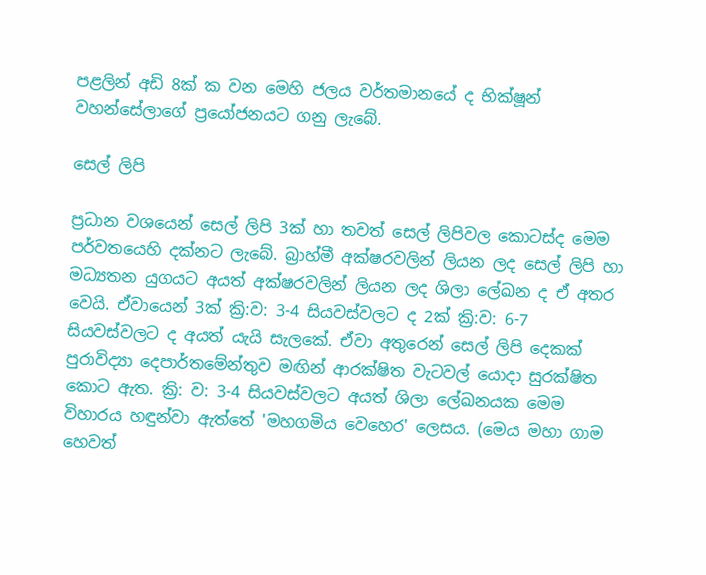පළලින් අඩි 8ක් ක වන මෙහි ජලය වර්තමාන‍යේ ද භික්ෂූන් වහන්සේලාගේ ප්‍රයෝජනයට ගනු ලැබේ.

සෙල් ලිපි

ප්‍රධාන වශයෙන් සෙල් ලිපි 3ක් හා තවත් සෙල් ලිපිවල කොටස්ද මෙම පර්වතයෙහි දක්නට ලැබේ. බ්‍රාහ්මී අක්ෂරවලින් ලියන ලද සෙල් ලිපි හා මධ්‍යතන යුගයට අයත් අක්ෂරවලින් ලියන ලද ශිලා ලේඛන ද ඒ අතර වෙයි. ඒවායෙන් 3ක් ක්‍රි:ව: 3-4 සියවස්වලට ද 2ක් ක්‍රි:ව: 6-7 සියවස්වලට ද අයත් යැයි සැලකේ. ඒවා අතුරෙන් සෙල් ලිපි දෙකක් පුරාවිද්‍යා දෙපාර්තමේන්තුව මඟින් ආරක්ෂිත වැටවල් යොදා සුරක්ෂිත කොට ඇත. ක්‍රි: ව: 3-4 සියවස්වලට අයත් ශිලා ලේඛනයක මෙම විහාරය හඳුන්වා ඇත්තේ 'මහගමිය වෙහෙර' ලෙසය. (මෙය මහා ගාම හෙවත්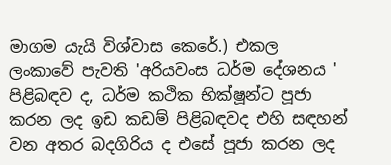මාගම ‍යැයි විශ්වාස කෙරේ.) එකල ලංකාවේ පැවති 'අරියවංස ධර්ම දේශනය ' පිළිබඳව ද, ධර්ම කථික භික්ෂූන්ට පූජා කරන ලද ඉඩ කඩම් පිළිබඳවද එහි සඳහන් වන අතර බදගි‍රිය ද එසේ පූජා කරන ලද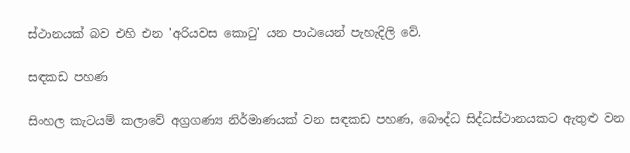ස්ථානයක් බව එහි එන 'අරියවස කොටු' යන පාඨයෙන් ‍පැහැදිලි වේ.

සඳකඩ පහණ

සිංහල කැටයම් කලාවේ අග්‍රගණ්‍ය නිර්මාණයක් වන සඳකඩ පහණ, බෞද්ධ සිද්ධස්ථානයකට ඇතුළු වන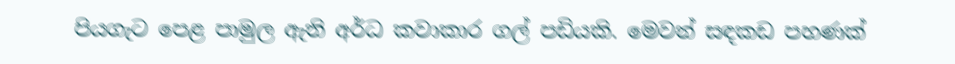පියගැට පෙළ පාමුල ඇති අර්ධ කවාකාර ගල් පඩියකි. මෙවන් සඳකඩ පහණක්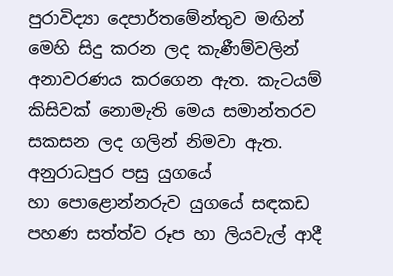පුරාවිද්‍යා දෙපාර්තමේන්තුව මඟින් මෙහි සිදු කරන ලද කැණීම්වලින් අනාවරණය කරගෙන ඇත. කැටයම් කිසිවක් නොමැති මෙය සමාන්තරව සකසන ලද ගලින් නිමවා ඇත. අනුරාධපුර පසු යුගයේ හා ‍පොළොන්නරුව යුගයේ සඳකඩ පහණ සත්ත්ව රූප හා ලියවැල් ආදී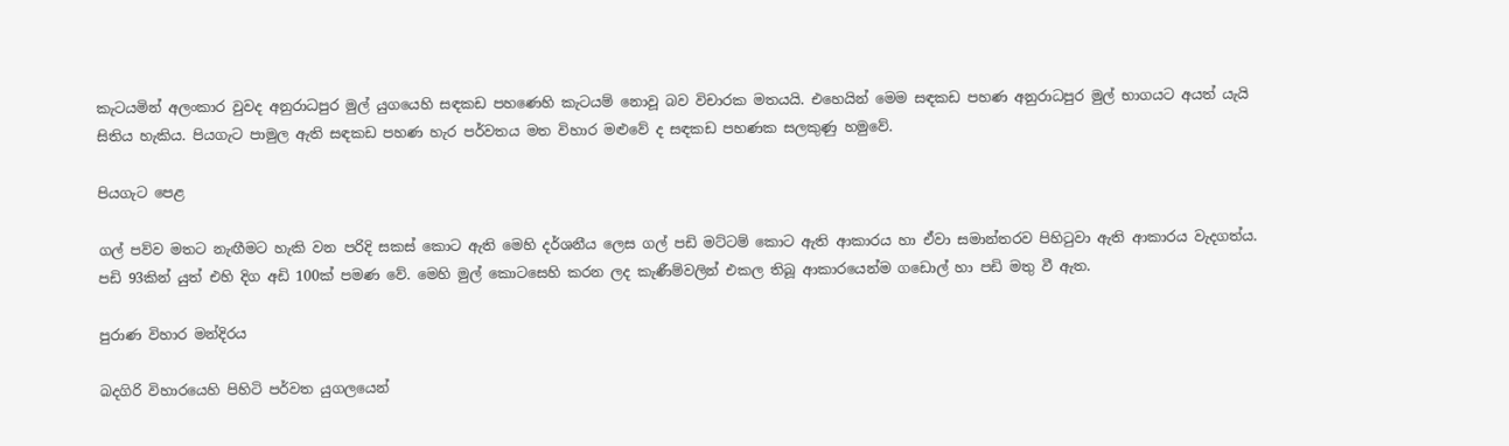කැටයමින් අලංකාර වුවද අනුරාධපුර මුල් යුගයෙහි සඳකඩ පහණෙහි කැටයම් නොවූ බව විචාරක මතයයි. එහෙයින් මෙම සඳකඩ පහණ අනුරාධපුර මුල් භාගයට අයත් යැයි සිතිය හැකිය. පියගැට පාමුල ඇති සඳකඩ පහණ හැර පර්වතය මත විහාර මළුවේ ද සඳකඩ පහණක සලකුණු හමුවේ.

පියගැට පෙළ

ගල් පව්ව මතට නැඟීමට හැකි වන පරිදි සකස් කොට ඇති මෙහි දර්ශනීය ලෙස ගල් පඩි මට්‍ටම් කොට ඇති ආකාරය හා ඒවා සමාන්තරව පිහිටුවා ඇති ආකාරය වැදගත්ය. පඩි 93කින් යුත් එහි දිග අඩි 100ක් පමණ වේ. මෙහි මුල් කොටසෙහි කරන ලද කැණීම්වලින් එකල තිබූ ආකාරයෙන්ම ‍ග‍ඩොල් හා පඩි මතු වී ඇත.

පුරාණ විහාර මන්දිරය

බදගිරි විහාරයෙහි පිහිටි පර්වත යුගලයෙන්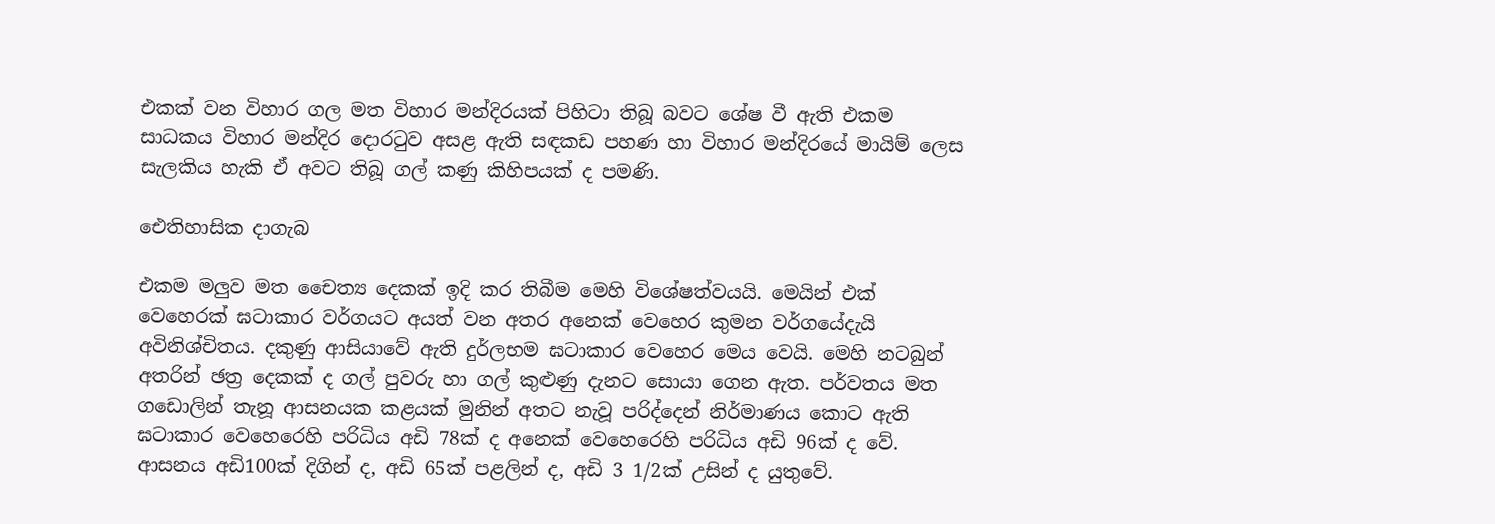එකක් වන විහාර ගල මත විහාර මන්දිරයක් පිහිටා තිබූ බවට ශේෂ වී ඇති එකම සාධකය විහාර මන්දිර දොරටුව අසළ ඇති සඳකඩ පහණ හා විහාර මන්දිරයේ මායිම් ලෙස සැලකිය හැකි ඒ අවට තිබූ ගල් කණු කිහිපයක් ද පමණි.

ඓතිහාසික දාගැබ

එකම මලුව මත චෛත්‍ය දෙකක් ඉදි කර තිබීම මෙහි විශේෂත්වයයි. මෙයින් එක් වෙහෙරක් ඝටාකාර වර්ගයට අයත් වන අතර අනෙක් වෙහෙර කුමන වර්ගයේදැයි අවිනිශ්චිතය. දකුණු ආසියාවේ ඇති දුර්ලභම ඝටාකාර වෙහෙර මෙය වෙයි. මෙහි නටබුන් අතරින් ඡත්‍ර දෙකක් ද ගල් පුවරු හා ගල් කුළුණු දැනට සොයා ගෙන ඇත. පර්වතය මත ගඩොලින් තැනූ ආසනයක කළයක් මුනින් අත‍ට නැවූ පරිද්දෙන් නිර්මාණය කොට ඇති ඝටාකාර වෙහෙරෙහි පරිධිය අඩි 78ක් ද අනෙක් වෙහෙරෙහි පරිධිය අඩි 96ක් ද වේ. ආසනය අඩි100ක් දිගින් ද, අඩි 65ක් පළලින් ද, අඩි 3 1/2ක් උසින් ද යුතුවේ.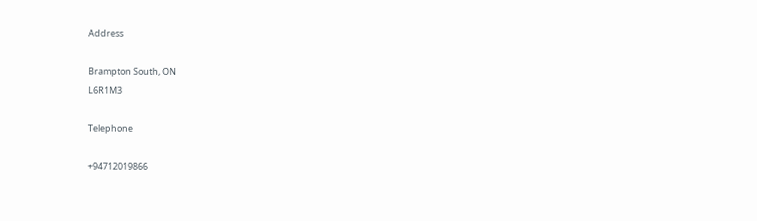Address

Brampton South, ON
L6R1M3

Telephone

+94712019866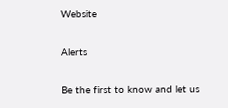Website

Alerts

Be the first to know and let us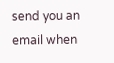send you an email when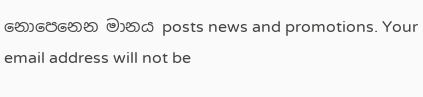නොපෙනෙන මානය posts news and promotions. Your email address will not be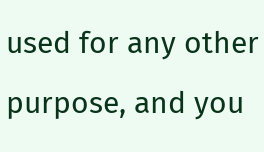used for any other purpose, and you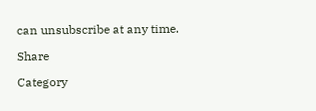can unsubscribe at any time.

Share

Category